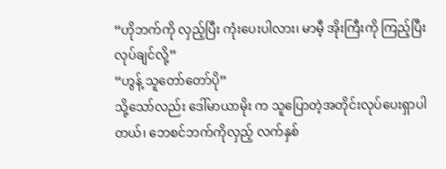“ဟိုဘက်ကို လှည့်ပြီး ကုံးပေးပါလား၊ မာမီ့ အိုးကြီးကို ကြည့်ပြီးလုပ်ချင်လို့”
“ဟွန့် သူတော်တော်ပို”
သို့သော်လည်း ဒေါ်မာယာမိုး က သူပြောတဲ့အတိုင်းလုပ်ပေးရှာပါတယ်၊ ဘေစင်ဘက်ကိုလှည့် လက်နှစ်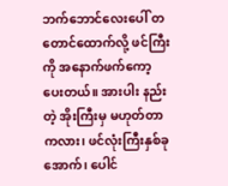ဘက်ဘောင်လေးပေါ် တတောင်ထောက်လို့ ဖင်ကြီးကို အနောက်ဖက်ကော့ပေးတယ်။ အားပါး နည်းတဲ့ အိုးကြီးမှ မဟုတ်တာကလား၊ ဖင်လုံးကြီးနှစ်ခု အောက်၊ ပေါင်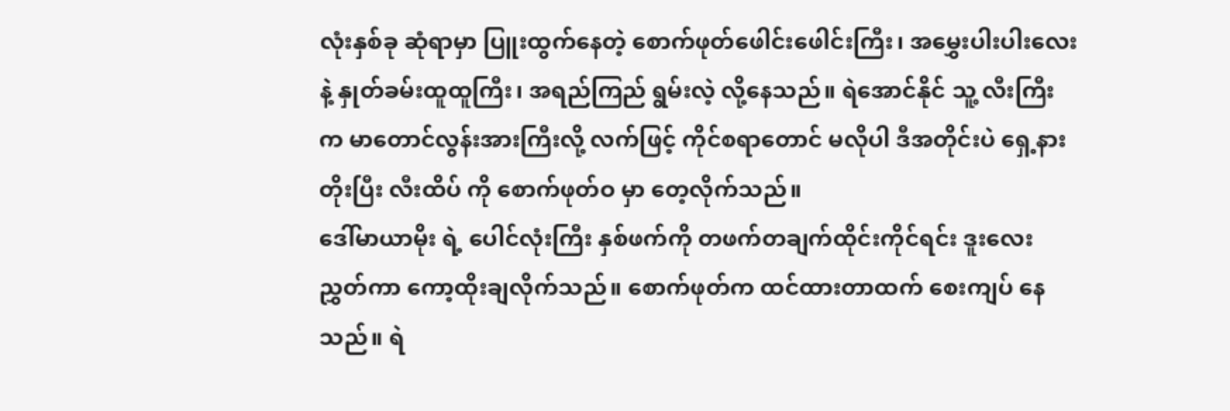လုံးနှစ်ခု ဆုံရာမှာ ပြူးထွက်နေတဲ့ စောက်ဖုတ်ဖေါင်းဖေါင်းကြီး၊ အမွှေးပါးပါးလေးနဲ့ နှုတ်ခမ်းထူထူကြီး၊ အရည်ကြည် ရွမ်းလဲ့ လို့နေသည်။ ရဲအောင်နိုင် သူ့ လီးကြီးက မာတောင်လွန်းအားကြီးလို့ လက်ဖြင့် ကိုင်စရာတောင် မလိုပါ ဒီအတိုင်းပဲ ရှေ့နားတိုးပြီး လီးထိပ် ကို စောက်ဖုတ်ဝ မှာ တေ့လိုက်သည်။
ဒေါ်မာယာမိုး ရဲ့ ပေါင်လုံးကြီး နှစ်ဖက်ကို တဖက်တချက်ထိုင်းကိုင်ရင်း ဒူးလေးညွှတ်ကာ ကော့ထိုးချလိုက်သည်။ စောက်ဖုတ်က ထင်ထားတာထက် စေးကျပ် နေသည်။ ရဲ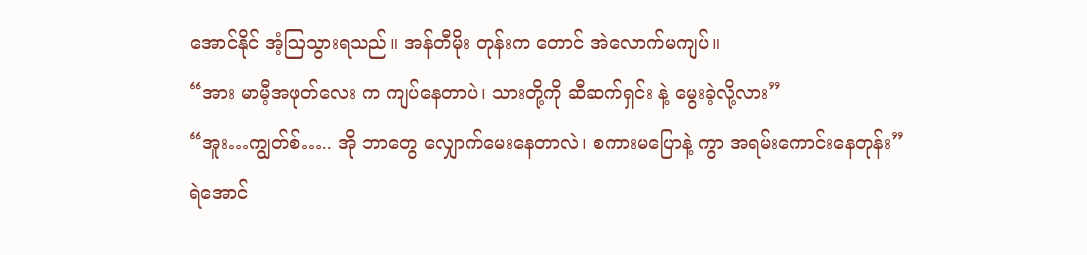အောင်နိုင် အံ့ဩသွားရသည်။ အန်တီမိုး တုန်းက တောင် အဲလောက်မကျပ်။
“အား မာမီ့အဖုတ်လေး က ကျပ်နေတာပဲ၊ သားတို့ကို ဆီဆက်ရှင်း နဲ့ မွေးခဲ့လို့လား”
“အူး…ကျွတ်စ်….. အို ဘာတွေ လျှောက်မေးနေတာလဲ၊ စကားမပြောနဲ့ ကွာ အရမ်းကောင်းနေတုန်း”
ရဲအောင်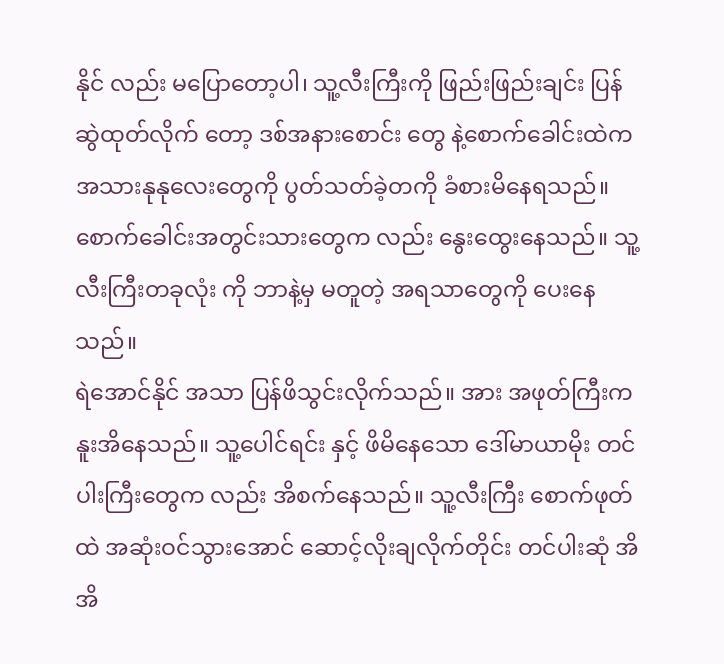နိုင် လည်း မပြောတော့ပါ၊ သူ့လီးကြီးကို ဖြည်းဖြည်းချင်း ပြန်ဆွဲထုတ်လိုက် တော့ ဒစ်အနားစောင်း တွေ နဲ့စောက်ခေါင်းထဲက အသားနုနုလေးတွေကို ပွတ်သတ်ခဲ့တကို ခံစားမိနေရသည်။ စောက်ခေါင်းအတွင်းသားတွေက လည်း နွေးထွေးနေသည်။ သူ့လီးကြီးတခုလုံး ကို ဘာနဲ့မှ မတူတဲ့ အရသာတွေကို ပေးနေသည်။
ရဲအောင်နိုင် အသာ ပြန်ဖိသွင်းလိုက်သည်။ အား အဖုတ်ကြီးက နူးအိနေသည်။ သူ့ပေါင်ရင်း နှင့် ဖိမိနေသော ဒေါ်မာယာမိုး တင်ပါးကြီးတွေက လည်း အိစက်နေသည်။ သူ့လီးကြီး စောက်ဖုတ်ထဲ အဆုံးဝင်သွားအောင် ဆောင့်လိုးချလိုက်တိုင်း တင်ပါးဆုံ အိအိ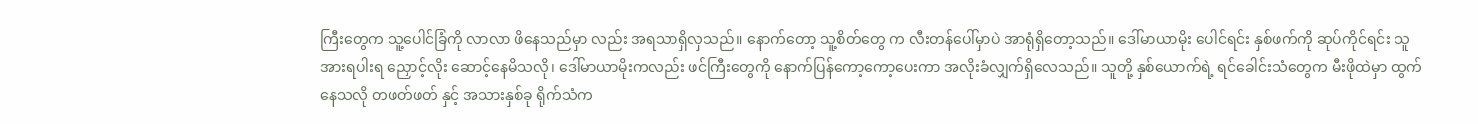ကြီးတွေက သူ့ပေါင်ခြံကို လာလာ ဖိနေသည်မှာ လည်း အရသာရှိလှသည်။ နောက်တော့ သူ့စိတ်တွေ က လီးတန်ပေါ်မှာပဲ အာရုံရှိတော့သည်။ ဒေါ်မာယာမိုး ပေါင်ရင်း နှစ်ဖက်ကို ဆုပ်ကိုင်ရင်း သူအားရပါးရ ညှောင့်လိုး ဆောင့်နေမိသလို၊ ဒေါ်မာယာမိုးကလည်း ဖင်ကြီးတွေကို နောက်ပြန်ကော့ကော့ပေးကာ အလိုးခံလျှက်ရှိလေသည်။ သူတို့ နှစ်ယောက်ရဲ့ ရင်ခေါင်းသံတွေက မီးဖိုထဲမှာ ထွက်နေသလို တဖတ်ဖတ် နှင့် အသားနှစ်ခု ရိုက်သံက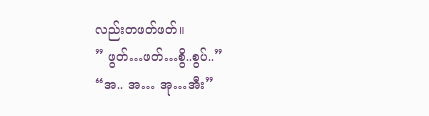လည်းတဖတ်ဖတ်။
” ဖွတ်…ဖတ်…စွိ..စွပ်..”
“အ.. အ… အု…အီး”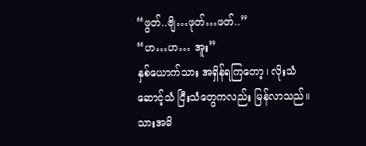“ဖွတ်..ဗျိ…ဖုတ်…ဖတ်..”
“ဟ…ဟ… အူး”
နှစ်ယောက်သား အရှိန်ရကြတော့၊ လိုးသံဆောင့်သံ ငြီးသံတွေကလည်း မြန်လာသည်။ သားအမိ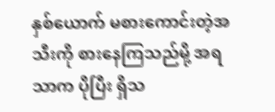နှစ်ယောက် မစားကောင်းတဲ့အသီးကို စားနေကြသည်မို့ အရသာက ပိုပြီး ရှိသ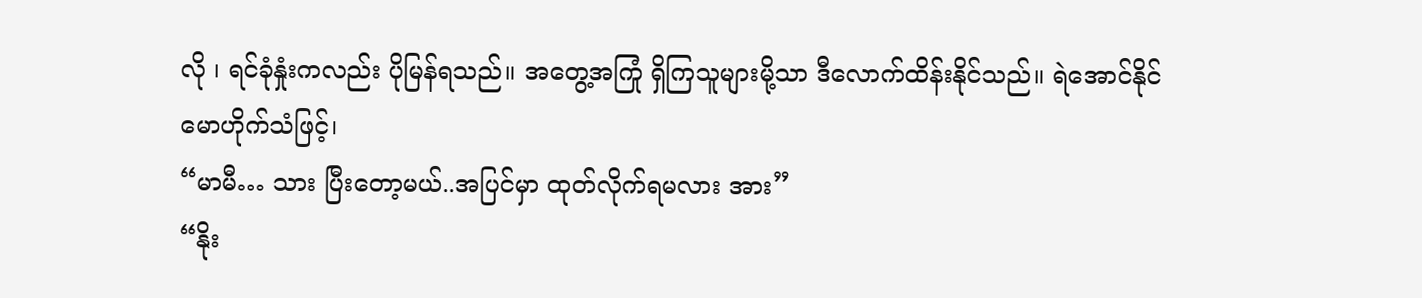လို ၊ ရင်ခုံနှုံးကလည်း ပိုမြန်ရသည်။ အတွေ့အကြုံ ရှိကြသူများမို့သာ ဒီလောက်ထိန်းနိုင်သည်။ ရဲအောင်နိုင် မောဟိုက်သံဖြင့်၊
“မာမီ… သား ပြီးတော့မယ်..အပြင်မှာ ထုတ်လိုက်ရမလား အား”
“နိုး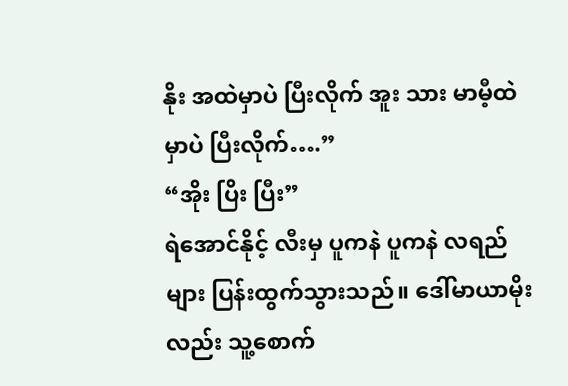နိုး အထဲမှာပဲ ပြီးလိုက် အူး သား မာမီ့ထဲမှာပဲ ပြီးလိုက်….”
“အိုး ပြိး ပြီး”
ရဲအောင်နိုင့် လီးမှ ပူကနဲ ပူကနဲ လရည်များ ပြန်းထွက်သွားသည်။ ဒေါ်မာယာမိုးလည်း သူ့စောက်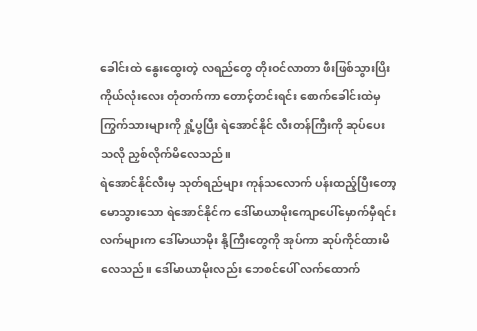ခေါင်းထဲ နွေးထွေးတဲ့ လရည်တွေ တိုးဝင်လာတာ ဖီးဖြစ်သွားပြိး ကိုယ်လုံးလေး တုံတက်ကာ တောင့်တင်းရင်း စောက်ခေါင်းထဲမှ ကြွက်သားများကို ရှုံ့ပွပြီး ရဲအောင်နိုင် လီးတန်ကြီးကို ဆုပ်ပေးသလို ညှစ်လိုက်မိလေသည်။
ရဲအောင်နိုင်လီးမှ သုတ်ရည်များ ကုန်သလောက် ပန်းထည့်ပြီးတော့ မောသွားသော ရဲအောင်နိုင်က ဒေါ်မာယာမိုးကျောပေါ်မှောက်မှီရင်း လက်များက ဒေါ်မာယာမိုး နို့ကြီးတွေကို အုပ်ကာ ဆုပ်ကိုင်ထားမိလေသည်။ ဒေါ်မာယာမိုးလည်း ဘေစင်ပေါ် လက်ထောက်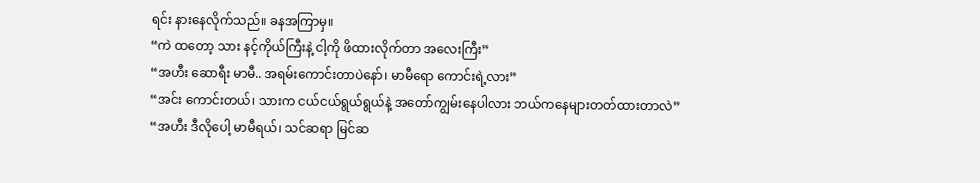ရင်း နားနေလိုက်သည်။ ခနအကြာမှ။
“ကဲ ထတော့ သား နင့်ကိုယ်ကြီးနဲ့ ငါ့ကို ဖိထားလိုက်တာ အလေးကြီး”
“အဟီး ဆောရီး မာမီ.. အရမ်းကောင်းတာပဲနော်၊ မာမီရော ကောင်းရဲ့လား”
“အင်း ကောင်းတယ်၊ သားက ငယ်ငယ်ရွယ်ရွယ်နဲ့ အတော်ကျွမ်းနေပါလား ဘယ်ကနေများတတ်ထားတာလဲ”
“အဟီး ဒီလိုပေါ့ မာမီရယ်၊ သင်ဆရာ မြင်ဆ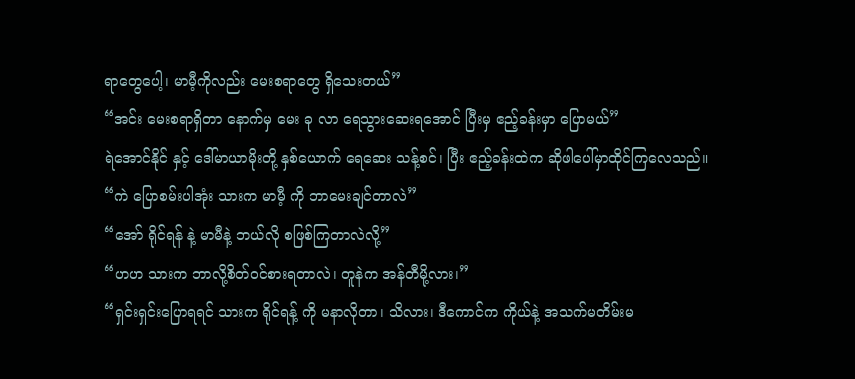ရာတွေပေါ့၊ မာမီ့ကိုလည်း မေးစရာတွေ ရှိသေးတယ်”
“အင်း မေးစရာရှိတာ နောက်မှ မေး ခု လာ ရေသွားဆေးရအောင် ပြီးမှ ဧည့်ခန်းမှာ ပြောမယ်”
ရဲအောင်နိုင် နှင့် ဒေါ်မာယာမိုးတို့ နှစ်ယောက် ရေဆေး သန့်စင်၊ ပြီး ဧည့်ခန်းထဲက ဆိုဖါပေါ်မှာထိုင်ကြလေသည်။
“ကဲ ပြောစမ်းပါအုံး သားက မာမီ့ ကို ဘာမေးချင်တာလဲ”
“အော် ရိုင်ရန် နဲ့ မာမီနဲ့ ဘယ်လို စဖြစ်ကြတာလဲလို့”
“ဟဟ သားက ဘာလို့စိတ်ဝင်စားရတာလဲ၊ တူနဲက အန်တီမို့လား၊”
“ရှင်းရှင်းပြောရရင် သားက ရိုင်ရန့် ကို မနာလိုတာ၊ သိလား၊ ဒီကောင်က ကိုယ်နဲ့ အသက်မတိမ်းမ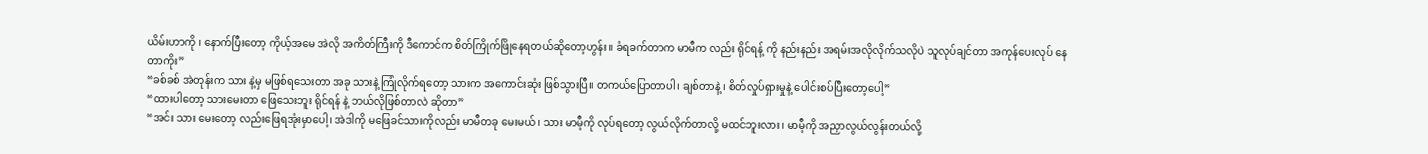ယိမ်းဟာကို ၊ နောက်ပြီးတော့ ကိုယ့်အမေ အဲလို အကိတ်ကြီးကို ဒီကောင်က စိတ်ကြိုက်ဖြိုနေရတယ်ဆိုတော့ဟွန်း။ ခံရခက်တာက မာမီက လည်း ရိုင်ရန့် ကို နည်းနည်း အရမ်းအလိုလိုက်သလိုပဲ သူလုပ်ချင်တာ အကုန်ပေးလုပ် နေတာကိုး”
“ခစ်ခစ် အဲတုန်းက သား နဲ့မှ မဖြစ်ရသေးတာ အခု သားနဲ့ ကြုံလိုက်ရတော့ သားက အကောင်းဆုံး ဖြစ်သွားပြီ။ တကယ်ပြောတာပါ၊ ချစ်တာနဲ့ ၊ စိတ်လှုပ်ရှားမှုနဲ့ ပေါင်းစပ်ပြီးတော့ပေါ့”
“ထားပါတော့ သားမေးတာ ဖြေသေးဘူး ရိုင်ရန် နဲ့ ဘယ်လိုဖြစ်တာလဲ ဆိုတာ”
“အင်း သား မေးတော့ လည်းဖြေရအုံးမှာပေါ့၊ အဲဒါကို မဖြေခင်သားကိုလည်း မာမီတခု မေးမယ်၊ သား မာမီ့ကို လုပ်ရတော့ လွယ်လိုက်တာလို့ မထင်ဘူးလား၊ မာမီ့ကို အညှာလွယ်လွန်းတယ်လို့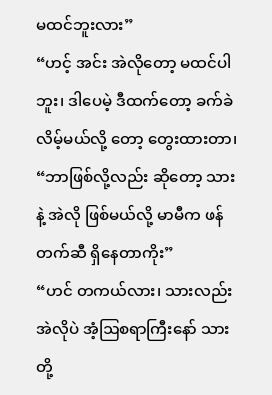မထင်ဘူးလား”
“ဟင့် အင်း အဲလိုတော့ မထင်ပါဘူး၊ ဒါပေမဲ့ ဒီထက်တော့ ခက်ခဲလိမ့်မယ်လို့ တော့ တွေးထားတာ၊
“ဘာဖြစ်လို့လည်း ဆိုတော့ သားနဲ့ အဲလို ဖြစ်မယ်လို့ မာမီက ဖန်တက်ဆီ ရှိနေတာကိုး”
“ဟင် တကယ်လား၊ သားလည်း အဲလိုပဲ အံ့ဩစရာကြီးနော် သားတို့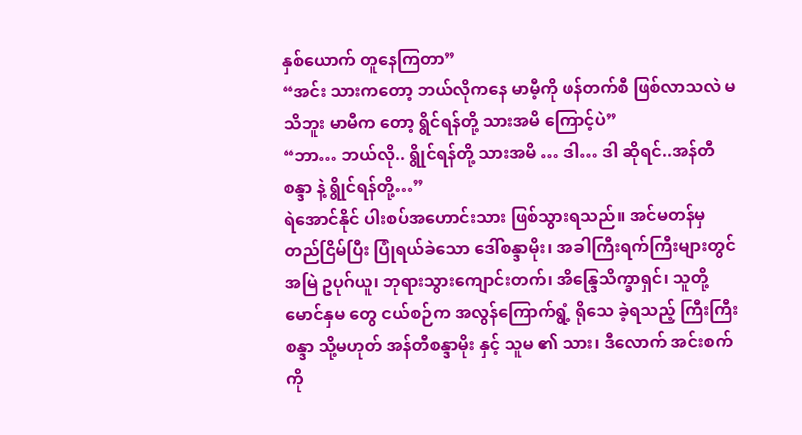နှစ်ယောက် တူနေကြတာ”
“အင်း သားကတော့ ဘယ်လိုကနေ မာမီ့ကို ဖန်တက်စီ ဖြစ်လာသလဲ မသိဘူး မာမီက တော့ ရွိင်ရန်တို့ သားအမိ ကြောင့်ပဲ”
“ဘာ… ဘယ်လို.. ရွိုင်ရန်တို့ သားအမိ … ဒါ… ဒါ ဆိုရင်..အန်တီ စန္ဒာ နဲ့ ရွိုင်ရန်တို့…”
ရဲအောင်နိုင် ပါးစပ်အဟောင်းသား ဖြစ်သွားရသည်။ အင်မတန်မှ တည်ငြိမ်ပြီး ပြုံရယ်ခဲသော ဒေါ်စန္ဒာမိုး၊ အခါကြီးရက်ကြီးများတွင် အမြဲ ဥပုဂ်ယူ၊ ဘုရားသွားကျောင်းတက်၊ အိန္ဒြေသိက္ခာရှင်၊ သူတို့မောင်နှမ တွေ ငယ်စဉ်က အလွန်ကြောက်ရွံ့ ရိုသေ ခဲ့ရသည့် ကြီးကြီးစန္ဒာ သို့မဟုတ် အန်တီစန္ဒာမိုး နှင့် သူမ ၏ သား၊ ဒီလောက် အင်းစက် ကို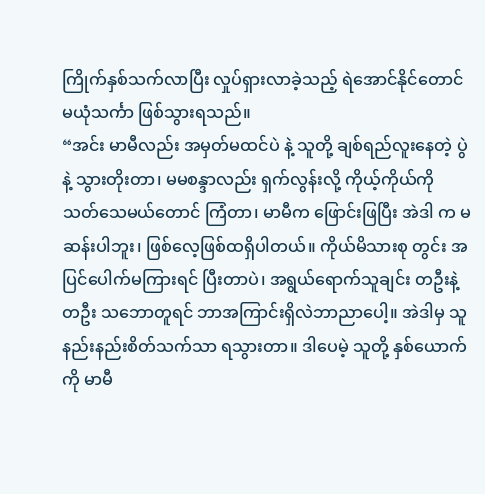ကြိုက်နှစ်သက်လာပြီး လှုပ်ရှားလာခဲ့သည့် ရဲအောင်နိုင်တောင် မယုံသင်္ကာ ဖြစ်သွားရသည်။
“အင်း မာမီလည်း အမှတ်မထင်ပဲ နဲ့ သူတို့ ချစ်ရည်လူးနေတဲ့ ပွဲနဲ့ သွားတိုးတာ၊ မမစန္ဒာလည်း ရှက်လွန်းလို့ ကိုယ့်ကိုယ်ကို သတ်သေမယ်တောင် ကြံတာ၊ မာမီက ဖြောင်းဖြပြီး အဲဒါ က မဆန်းပါဘူး၊ ဖြစ်လေ့ဖြစ်ထရှိပါတယ်။ ကိုယ်မိသားစု တွင်း အပြင်ပေါက်မကြားရင် ပြီးတာပဲ၊ အရွယ်ရောက်သူချင်း တဦးနဲ့ တဦး သဘောတူရင် ဘာအကြာင်းရှိလဲဘာညာပေါ့။ အဲဒါမှ သူ နည်းနည်းစိတ်သက်သာ ရသွားတာ။ ဒါပေမဲ့ သူတို့ နှစ်ယောက် ကို မာမီ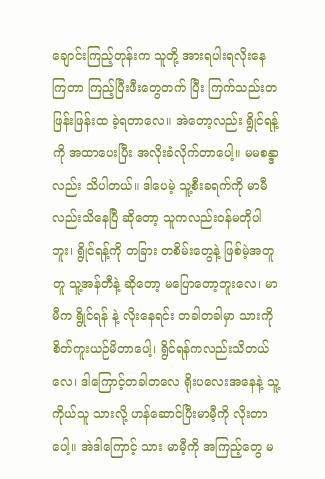ချောင်းကြည့်တုန်းက သူတို့ အားရပါးရလိုးနေကြတာ ကြည့်ပြီးဖီးတွေတက် ပြီး ကြက်သည်းတဖြန်းဖြန်းထ ခဲ့ရတာလေ။ အဲတော့လည်း ရွိုင်ရန့်ကို အထာပေးပြီး အလိုးခံလိုက်တာပေါ့။ မမစန္ဒာလည်း သိပါတယ်။ ဒါပေမဲ့ သူ့စီးခရက်ကို မာမီလည်းသိနေပြီ ဆိုတော့ သူကလည်းဝန်မတိုပါဘူး၊ ရွိုင်ရန့်ကို တခြား တစိမ်းတွေနဲ့ ဖြစ်မဲ့အတူတူ သူ့အန်တီနဲ့ ဆိုတော့ မပြောတော့ဘူးလေ၊ မာမီက ရွိုင်ရန် နဲ့ လိုးနေရင်း တခါတခါမှာ သားကို စိတ်ကူးယဉ်မိတာပေါ့၊ ရွိင်ရန်ကလည်းသိတယ်လေ၊ ဒါကြောင့်တခါတလေ ရိုးပလေးအနေနဲ့ သူ့ကိုယ်သူ သားလို့ ဟန်ဆောင်ပြီးမာမီ့ကို လိုးတာပေါ့။ အဲဒါကြောင့် သား မာမီ့ကို အကြည့်တွေ မ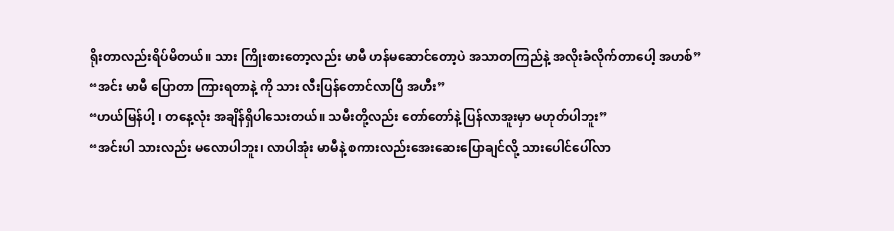ရိုးတာလည်းရိပ်မိတယ်။ သား ကြိုးစားတော့လည်း မာမီ ဟန်မဆောင်တော့ပဲ အသာတကြည်နဲ့ အလိုးခံလိုက်တာပေါ့ အဟစ်”
“အင်း မာမီ ပြောတာ ကြားရတာနဲ့ ကို သား လီးပြန်တောင်လာပြီ အဟီး”
“ဟယ်မြန်ပါ့ ၊ တနေ့လုံး အချိန်ရှိပါသေးတယ်။ သမီးတို့လည်း တော်တော်နဲ့ ပြန်လာအူးမှာ မဟုတ်ပါဘူး”
“အင်းပါ သားလည်း မလောပါဘူး၊ လာပါအုံး မာမီနဲ့ စကားလည်းအေးဆေးပြောချင်လို့ သားပေါင်ပေါ်လာ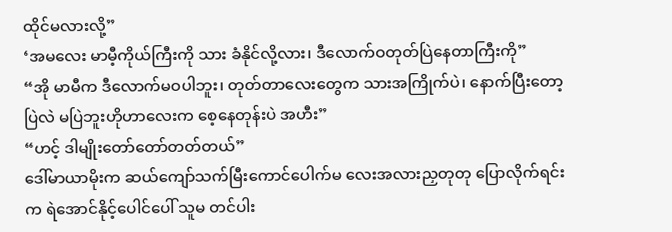ထိုင်မလားလို့”
‘အမလေး မာမီ့ကိုယ်ကြီးကို သား ခံနိုင်လို့လား၊ ဒီလောက်ဝတုတ်ပြဲနေတာကြီးကို”
“အို မာမီက ဒီလောက်မဝပါဘူး၊ တုတ်တာလေးတွေက သားအကြိုက်ပဲ၊ နောက်ပြီးတော့ ပြဲလဲ မပြဲဘူးဟိုဟာလေးက စေ့နေတုန်းပဲ အဟီး”
“ဟင့် ဒါမျိုးတော်တော်တတ်တယ်”
ဒေါ်မာယာမိုးက ဆယ်ကျော်သက်မြီးကောင်ပေါက်မ လေးအလားညှတုတု ပြောလိုက်ရင်းက ရဲအောင်နိုင့်ပေါင်ပေါ် သူမ တင်ပါး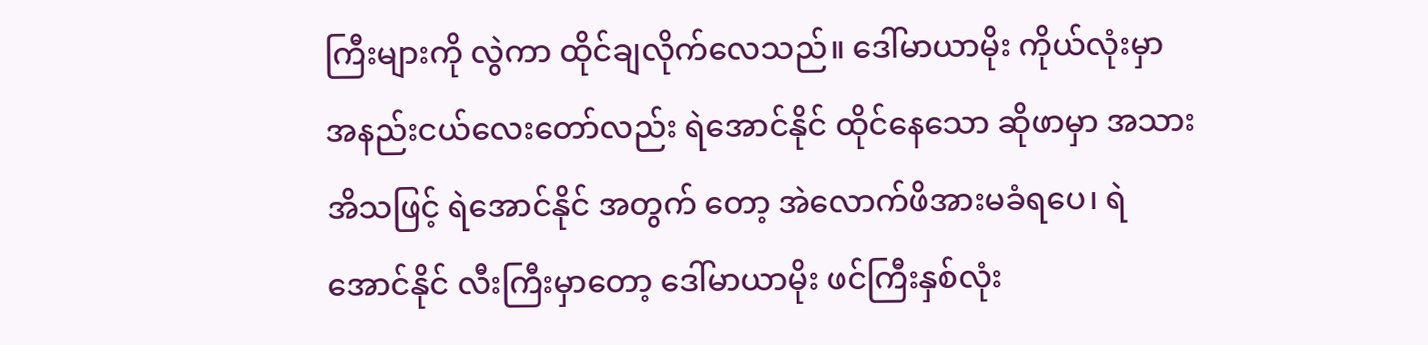ကြီးများကို လွဲကာ ထိုင်ချလိုက်လေသည်။ ဒေါ်မာယာမိုး ကိုယ်လုံးမှာ အနည်းငယ်လေးတော်လည်း ရဲအောင်နိုင် ထိုင်နေသော ဆိုဖာမှာ အသားအိသဖြင့် ရဲအောင်နိုင် အတွက် တော့ အဲလောက်ဖိအားမခံရပေ၊ ရဲအောင်နိုင် လီးကြီးမှာတော့ ဒေါ်မာယာမိုး ဖင်ကြီးနှစ်လုံး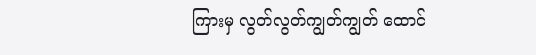ကြားမှ လွတ်လွတ်ကျွတ်ကျွတ် ထောင်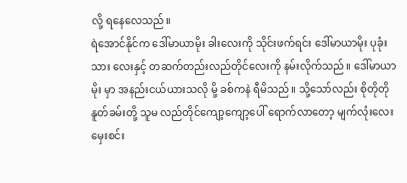လို့ ရနေလေသည်။
ရဲအောင်နိုင်က ဒေါ်မာယာမိုး ခါးလေးကို သိုင်းဖက်ရင်း ဒေါ်မာယာမိုး ပုခုံးသား လေးနှင့် တဆက်တည်းလည်တိုင်လေးကို နမ်းလိုက်သည်။ ဒေါ်မာယာမိုး မှာ အနည်းငယ်ယားသလို မို့ ခစ်ကနဲ ရီမိသည်။ သို့သော်လည်း စိုတိုတို နူတ်ခမ်းတို့ သူမ လည်တိုင်ကျော့ကျော့ပေါ် ရောက်လာတော့ မျက်လုံးလေး မှေးစင်း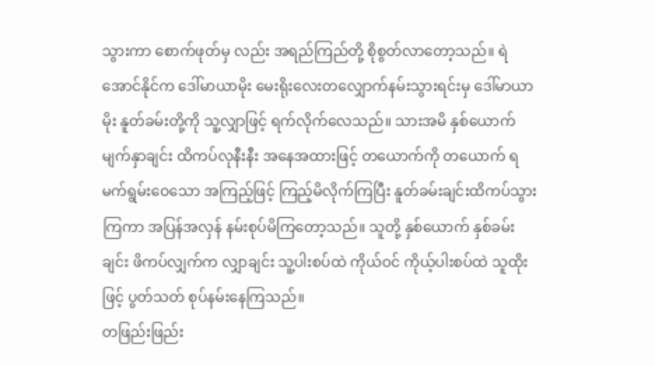သွားကာ စောက်ဖုတ်မှ လည်း အရည်ကြည်တို့ စိုစွတ်လာတော့သည်။ ရဲအောင်နိုင်က ဒေါ်မာယာမိုး မေးရိုးလေးတလျှောက်နမ်းသွားရင်းမှ ဒေါ်မာယာမိုး နူတ်ခမ်းတို့ကို သူ့လျှာဖြင့် ရက်လိုက်လေသည်။ သားအမိ နှစ်ယောက် မျက်နှာချင်း ထိကပ်လုနီးနီး အနေအထားဖြင့် တယောက်ကို တယောက် ရမက်ရွမ်းဝေသော အကြည့်ဖြင့် ကြည့်မိလိုက်ကြပြီး နူတ်ခမ်းချင်းထိကပ်သွားကြကာ အပြန်အလှန် နမ်းစုပ်မိကြတော့သည်။ သူတို့ နှစ်ယောက် နှစ်ခမ်းချင်း ဖိကပ်လျှက်က လျှာချင်း သူ့ပါးစပ်ထဲ ကိုယ်ဝင် ကိုယ့်ပါးစပ်ထဲ သူထိုးဖြင့် ပွတ်သတ် စုပ်နမ်းနေကြသည်။
တဖြည်းဖြည်း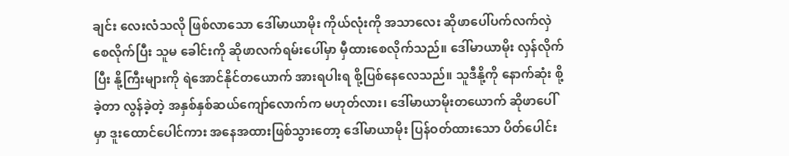ချင်း လေးလံသလို ဖြစ်လာသော ဒေါ်မာယာမိုး ကိုယ်လုံးကို အသာလေး ဆိုဖာပေါ်ပက်လက်လှဲစေလိုက်ပြီး သူမ ခေါင်းကို ဆိုဖာလက်ရမ်းပေါ်မှာ မှီထားစေလိုက်သည်။ ဒေါ်မာယာမိုး လှန်လိုက်ပြီး နို့ကြီးများကို ရဲအောင်နိုင်တယောက် အားရပါးရ စို့ပြစ်နေလေသည်။ သူဒီနို့ကို နောက်ဆုံး စို့ခဲ့တာ လွန်ခဲ့တဲ့ အနှစ်နှစ်ဆယ်ကျော်လောက်က မဟုတ်လား၊ ဒေါ်မာယာမိုးတယောက် ဆိုဖာပေါ်မှာ ဒူးထောင်ပေါင်ကား အနေအထားဖြစ်သွားတော့ ဒေါ်မာယာမိုး ပြန်ဝတ်ထားသော ပိတ်ပေါင်း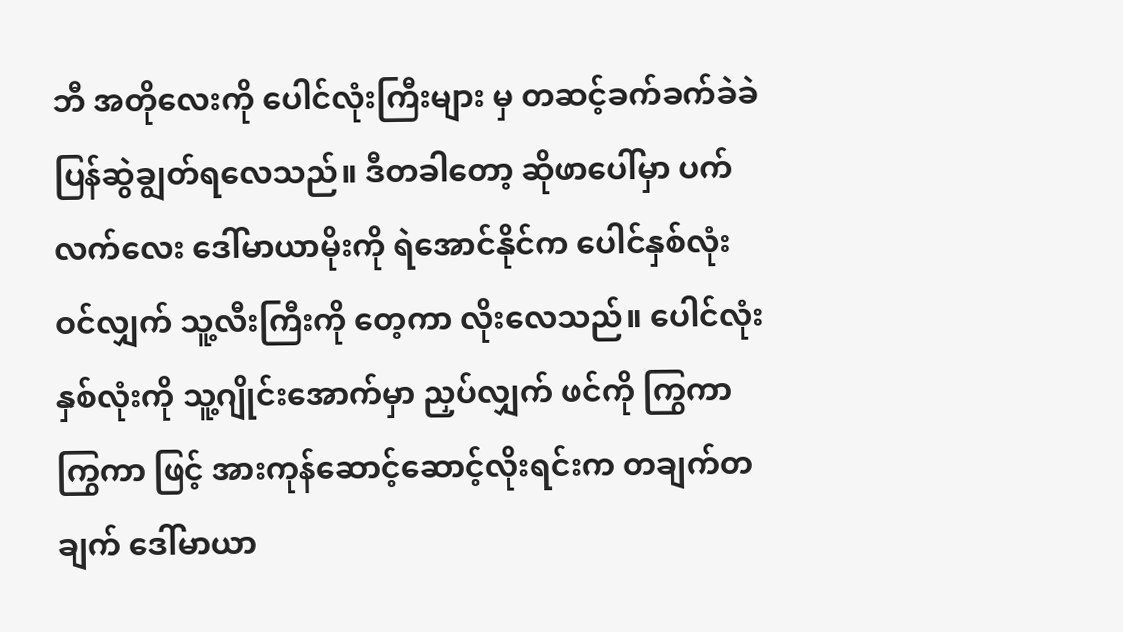ဘီ အတိုလေးကို ပေါင်လုံးကြီးများ မှ တဆင့်ခက်ခက်ခဲခဲ ပြန်ဆွဲချွတ်ရလေသည်။ ဒီတခါတော့ ဆိုဖာပေါ်မှာ ပက်လက်လေး ဒေါ်မာယာမိုးကို ရဲအောင်နိုင်က ပေါင်နှစ်လုံးဝင်လျှက် သူ့လီးကြီးကို တေ့ကာ လိုးလေသည်။ ပေါင်လုံး နှစ်လုံးကို သူ့ဂျိုင်းအောက်မှာ ညှပ်လျှက် ဖင်ကို ကြွကာ ကြွကာ ဖြင့် အားကုန်ဆောင့်ဆောင့်လိုးရင်းက တချက်တချက် ဒေါ်မာယာ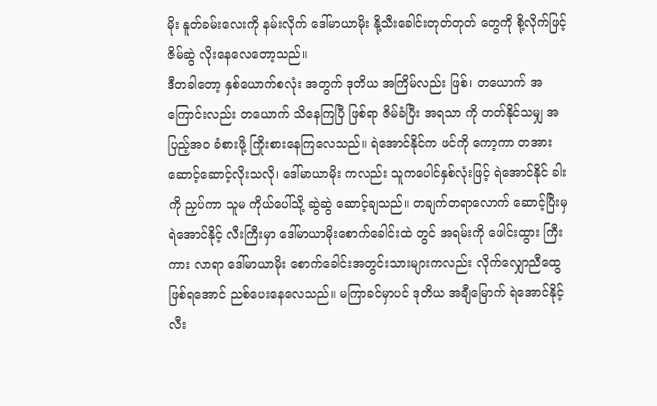မိုး နူတ်ခမ်းလေးကို နမ်းလိုက် ဒေါ်မာယာမိုး နို့သီးခေါင်းတုတ်တုတ် တွေကို စို့လိုက်ဖြင့် ဇိမ်ဆွဲ လိုးနေလေတော့သည်။
ဒီတခါတော့ နှစ်ယောက်စလုံး အတွက် ဒုတိယ အကြိမ်လည်း ဖြစ်၊ တယောက် အကြောင်းလည်း တယောက် သိနေကြပြီ ဖြစ်ရာ ဇိမ်ခံပြီး အရသာ ကို တတ်နိုင်သမျှ အပြည့်အဝ ခံစားဖို့ ကြိုးစားနေကြလေသည်။ ရဲအောင်နိုင်က ဖင်ကို ကော့ကာ တအားဆောင့်ဆောင့်လိုးသလို၊ ဒေါ်မာယာမိုး ကလည်း သူကပေါင်နှစ်လုံးဖြင့် ရဲအောင်နိုင် ခါးကို ညှပ်ကာ သူမ ကိုယ်ပေါ်သို့ ဆွဲဆွဲ ဆောင့်ချသည်။ တချက်တရာလောက် ဆောင့်ပြီးမှ ရဲအောင်နိုင့် လီးကြီးမှာ ဒေါ်မာယာမိုးစောက်ခေါင်းထဲ တွင် အရမ်းကို ဖေါင်းထွား ကြီးကား လာရာ ဒေါ်မာယာမိုး စောက်ခေါင်းအတွင်းသားများကလည်း လိုက်လျှောညီထွေ ဖြစ်ရအောင် ညစ်ပေးနေလေသည်။ မကြာခင်မှာပင် ဒုတိယ အချီမြောက် ရဲအောင်နိုင့် လီး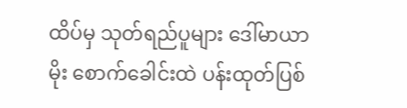ထိပ်မှ သုတ်ရည်ပူများ ဒေါ်မာယာမိုး စောက်ခေါင်းထဲ ပန်းထုတ်ပြစ်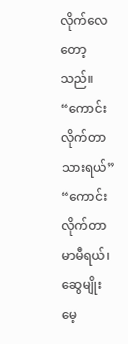လိုက်လေတော့သည်။
“ကောင်းလိုက်တာ သားရယ်”
“ကောင်းလိုက်တာ မာမီရယ်၊ ဆွေမျိုးမေ့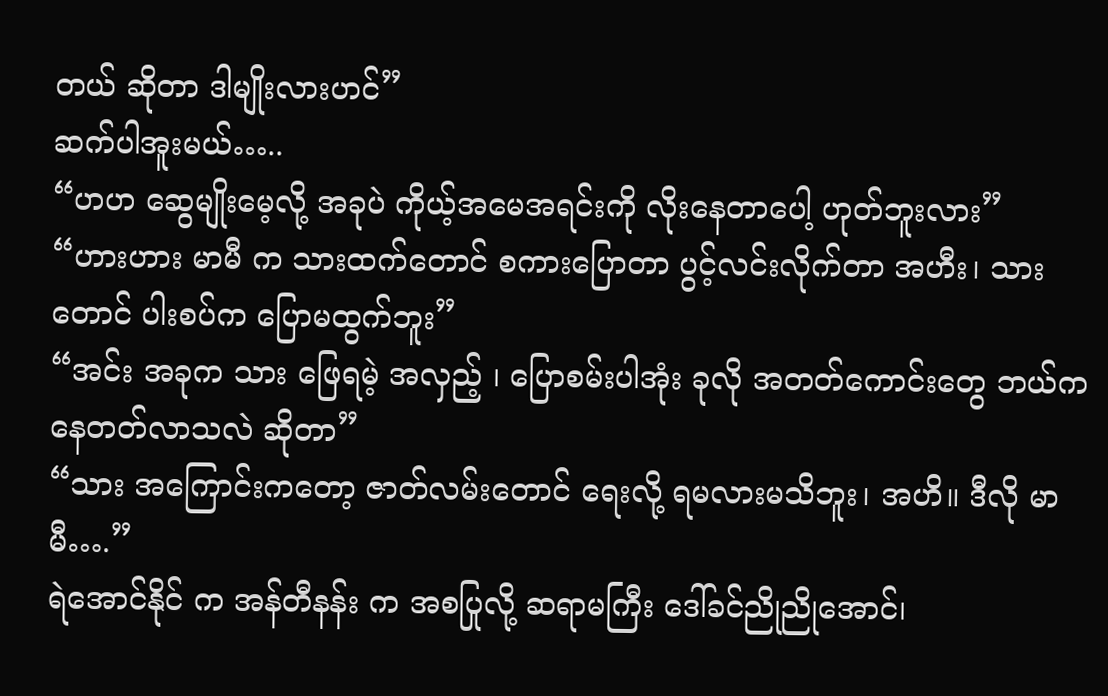တယ် ဆိုတာ ဒါမျိုးလားဟင်”
ဆက်ပါအူးမယ်…..
“ဟဟ ဆွေမျိုးမေ့လို့ အခုပဲ ကိုယ့်အမေအရင်းကို လိုးနေတာပေါ့ ဟုတ်ဘူးလား”
“ဟားဟား မာမီ က သားထက်တောင် စကားပြောတာ ပွင့်လင်းလိုက်တာ အဟီး၊ သား တောင် ပါးစပ်က ပြောမထွက်ဘူး”
“အင်း အခုက သား ဖြေရမဲ့ အလှည့် ၊ ပြောစမ်းပါအုံး ခုလို အတတ်ကောင်းတွေ ဘယ်ကနေတတ်လာသလဲ ဆိုတာ”
“သား အကြောင်းကတော့ ဇာတ်လမ်းတောင် ရေးလို့ ရမလားမသိဘူး၊ အဟိ။ ဒီလို မာမီ….”
ရဲအောင်နိုင် က အန်တီနန်း က အစပြုလို့ ဆရာမကြီး ဒေါ်ခင်ညိုညိုအောင်၊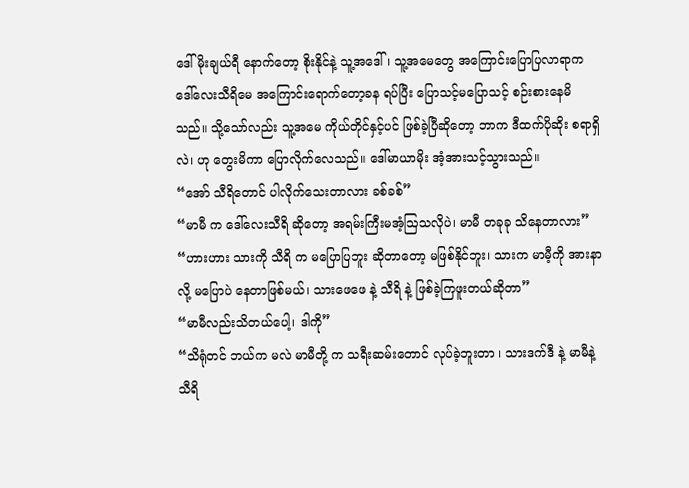ဒေါ်မိုးချယ်ရီ နောက်တော့ စိုးနိုင်နဲ့ သူ့အဒေါ်၊ သူ့အမေတွေ အကြောင်းပြောပြလာရာက ဒေါ်လေးသီရိမေ အကြောင်းရောက်တော့ခန ရပ်ပြီး ပြောသင့်မပြောသင့် စဉ်းစားနေမိသည်။ သို့သော်လည်း သူ့အမေ ကိုယ်တိုင်နှင့်ပင် ဖြစ်ခဲ့ပြီဆိုတော့ ဘာက ဒီထက်ပိုဆိုး စရာရှိလဲ၊ ဟု တွေးမိကာ ပြောလိုက်လေသည်။ ဒေါ်မာယာမိုး အံ့အားသင့်သွားသည်။
“အော် သီရိတောင် ပါလိုက်သေးတာလား ခစ်ခစ်”
“မာမီ က ဒေါ်လေးသီရိ ဆိုတော့ အရမ်းကြီးမအံ့ဩသလိုပဲ၊ မာမီ တခုခု သိနေတာလား”
“ဟားဟား သားကို သီရိ က မပြောပြဘူး ဆိုတာတော့ မဖြစ်နိုင်ဘူး၊ သားက မာမီ့ကို အားနာလို့ မပြောပဲ နေတာဖြစ်မယ်၊ သားဖေဖေ နဲ့ သီရိ နဲ့ ဖြစ်ခဲ့ကြဖူးတယ်ဆိုတာ”
“မာမီလည်းသိတယ်ပေါ့၊ ဒါကို”
“သိရုံတင် ဘယ်က မလဲ မာမီတို့ က သရီးဆမ်းတောင် လုပ်ခဲ့ဘူးတာ ၊ သားဒက်ဒီ နဲ့ မာမီနဲ့ သီရိ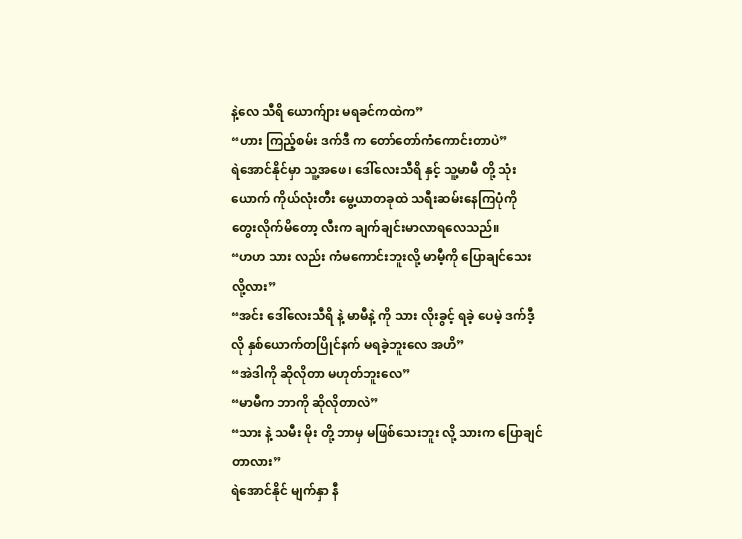နဲ့လေ သီရိ ယောက်ျား မရခင်ကထဲက”
“ဟား ကြည့်စမ်း ဒက်ဒီ က တော်တော်ကံကောင်းတာပဲ”
ရဲအောင်နိုင်မှာ သူ့အဖေ၊ ဒေါ်လေးသီရိ နှင့် သူ့မာမီ တို့ သုံးယောက် ကိုယ်လုံးတီး မွေ့ယာတခုထဲ သရီးဆမ်းနေကြပုံကို တွေးလိုက်မိတော့ လီးက ချက်ချင်းမာလာရလေသည်။
“ဟဟ သား လည်း ကံမကောင်းဘူးလို့ မာမီ့ကို ပြောချင်သေးလို့လား”
“အင်း ဒေါ်လေးသီရိ နဲ့ မာမီနဲ့ ကို သား လိုးခွင့် ရခဲ့ ပေမဲ့ ဒက်ဒီ့လို နှစ်ယောက်တပြိုင်နက် မရခဲ့ဘူးလေ အဟိ”
“အဲဒါကို ဆိုလိုတာ မဟုတ်ဘူးလေ”
“မာမီက ဘာကို ဆိုလိုတာလဲ”
“သား နဲ့ သမီး မိုး တို့ ဘာမှ မဖြစ်သေးဘူး လို့ သားက ပြောချင်တာလား”
ရဲအောင်နိုင် မျက်နှာ နီ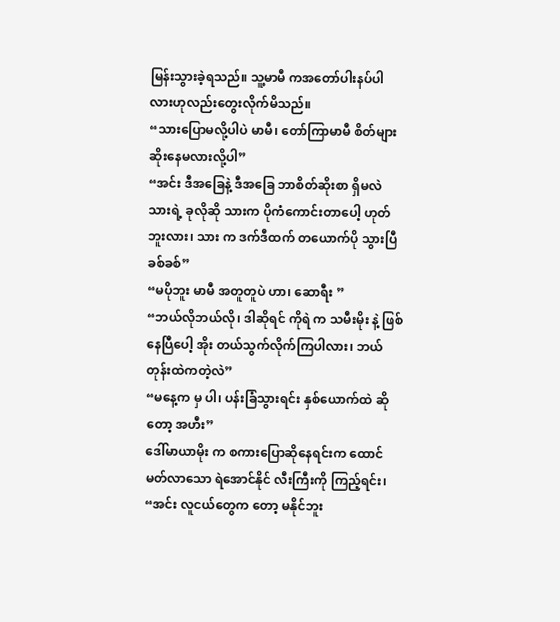မြန်းသွားခဲ့ရသည်။ သူ့မာမီ ကအတော်ပါးနပ်ပါလားဟုလည်းတွေးလိုက်မိသည်။
“သားပြောမလို့ပါပဲ မာမီ၊ တော်ကြာမာမီ စိတ်များ ဆိုးနေမလားလို့ပါ”
“အင်း ဒီအခြေနဲ့ ဒီအခြေ ဘာစိတ်ဆိုးစာ ရှိမလဲ သားရဲ့ ခုလိုဆို သားက ပိုကံကောင်းတာပေါ့ ဟုတ်ဘူးလား၊ သား က ဒက်ဒီထက် တယောက်ပို သွားပြီ ခစ်ခစ်”
“မပိုဘူး မာမီ အတူတူပဲ ဟာ၊ ဆောရီး ”
“ဘယ်လိုဘယ်လို၊ ဒါဆိုရင် ကိုရဲ က သမီးမိုး နဲ့ ဖြစ်နေပြီပေါ့ အိုး တယ်သွက်လိုက်ကြပါလား၊ ဘယ်တုန်းထဲကတဲ့လဲ”
“မနေ့က မှ ပါ၊ ပန်းခြံသွားရင်း နှစ်ယောက်ထဲ ဆိုတော့ အဟီး”
ဒေါ်မာယာမိုး က စကားပြောဆိုနေရင်းက ထောင်မတ်လာသော ရဲအောင်နိုင် လီးကြီးကို ကြည့်ရင်း၊
“အင်း လူငယ်တွေက တော့ မနိုင်ဘူး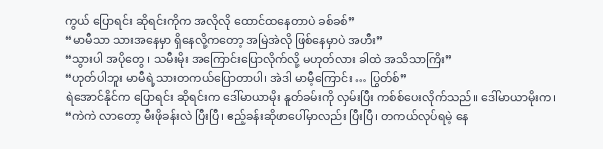ကွယ် ပြောရင်း ဆိုရင်းကိုက အလိုလို ထောင်ထနေတာပဲ ခစ်ခစ်”
“မာမီသာ သားအနေမှာ ရှိနေလို့ကတော့ အမြဲအဲလို ဖြစ်နေမှာပဲ အဟီး”
“သွားပါ အပိုတွေ ၊ သမီးမိုး အကြောင်းပြောလိုက်လို့ မဟုတ်လား ခါထဲ အသိသာကြိး”
“ဟုတ်ပါဘူး မာမီရဲ့သားတကယ်ပြောတာပါ၊ အဲဒါ မာမီ့ကြောင်း … ပြွတ်စ်”
ရဲအောင်နိုင်က ပြောရင်း ဆိုရင်းက ဒေါ်မာယာမိုး နူတ်ခမ်းကို လှမ်းပြီး ကစ်စ်ပေးလိုက်သည်။ ဒေါ်မာယာမိုးက၊
“ကဲကဲ လာတော့ မီးဖိုခန်းလဲ ပြီးပြီ၊ ဧည့်ခန်းဆိုဖာပေါ်မှာလည်း ပြီးပြီ၊ တကယ်လုပ်ရမဲ့ နေ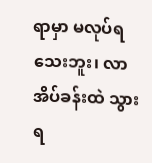ရာမှာ မလုပ်ရသေးဘူး၊ လာ အိပ်ခန်းထဲ သွားရ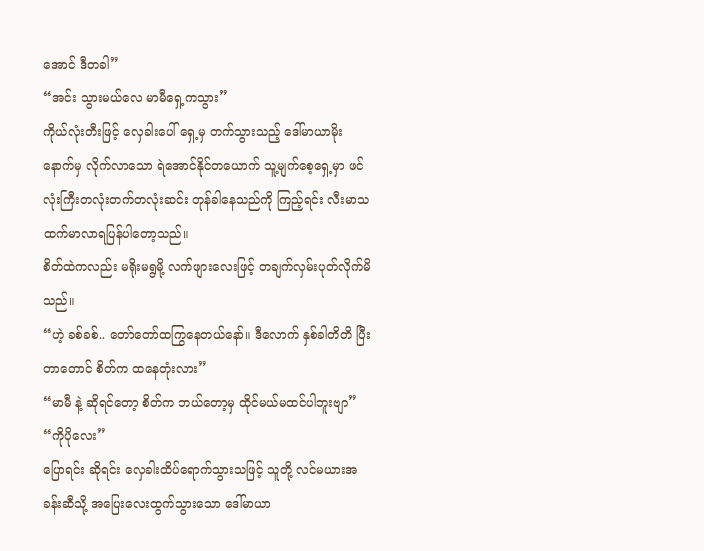အောင် ဒီတခါ”
“အင်း သွားမယ်လေ မာမီရှေ့ကသွား”
ကိုယ်လုံးတီးဖြင့် လှေခါးပေါ် ရှေ့မှ တက်သွားသည့် ဒေါ်မာယာမိုးနောက်မှ လိုက်လာသော ရဲအောင်နိုင်တယောက် သူ့မျက်စေ့ရှေ့မှာ ဖင်လုံးကြီးတလုံးတက်တလုံးဆင်း တုန်ခါနေသည်ကို ကြည့်ရင်း လီးမာသထက်မာလာရပြန်ပါတော့သည်။
စိတ်ထဲကလည်း မရိုးမရွမို့ လက်ဖျားလေးဖြင့် တချက်လှမ်းပုတ်လိုက်မိသည်။
“ဟဲ့ ခစ်ခစ်.. တော်တော်ထကြွနေတယ်နော်။ ဒီလောက် နှစ်ခါတိတိ ပြီးတာတောင် စိတ်က ထနေတုံးလား”
“မာမီ နဲ့ ဆိုရင်တော့ စိတ်က ဘယ်တော့မှ ထိုင်မယ်မထင်ပါဘူးဗျာ”
“ကိုပိုလေး”
ပြောရင်း ဆိုရင်း လှေခါးထိပ်ရောက်သွားသဖြင့် သူတို့ လင်မယားအခန်းဆီသို့ အပြေးလေးထွက်သွားသော ဒေါ်မာယာ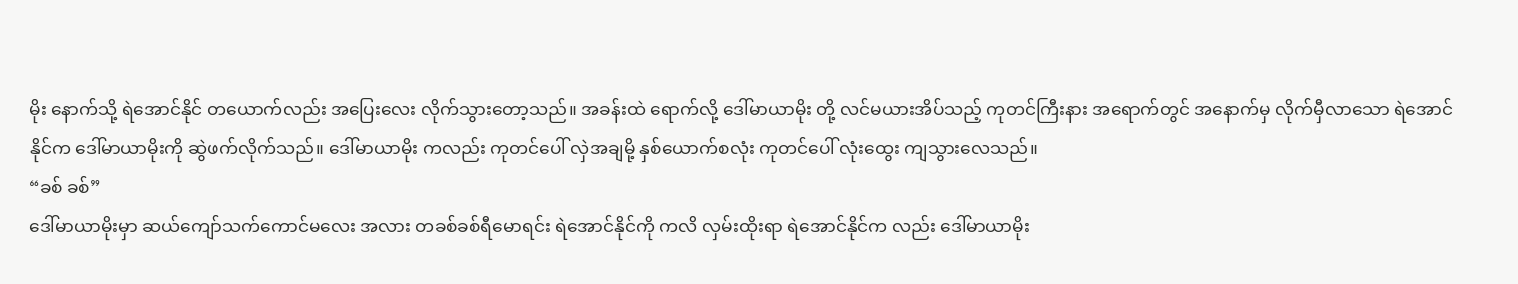မိုး နောက်သို့ ရဲအောင်နိုင် တယောက်လည်း အပြေးလေး လိုက်သွားတော့သည်။ အခန်းထဲ ရောက်လို့ ဒေါ်မာယာမိုး တို့ လင်မယားအိပ်သည့် ကုတင်ကြီးနား အရောက်တွင် အနောက်မှ လိုက်မှီလာသော ရဲအောင်နိုင်က ဒေါ်မာယာမိုးကို ဆွဲဖက်လိုက်သည်။ ဒေါ်မာယာမိုး ကလည်း ကုတင်ပေါ် လှဲအချမို့ နှစ်ယောက်စလုံး ကုတင်ပေါ် လုံးထွေး ကျသွားလေသည်။
“ခစ် ခစ်”
ဒေါ်မာယာမိုးမှာ ဆယ်ကျော်သက်ကောင်မလေး အလား တခစ်ခစ်ရီမောရင်း ရဲအောင်နိုင်ကို ကလိ လှမ်းထိုးရာ ရဲအောင်နိုင်က လည်း ဒေါ်မာယာမိုး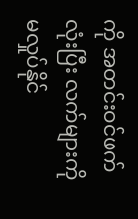ကို အတင်းဝင်ဖက်လုံးပြီး လက်များကို မလှုပ်နိုင်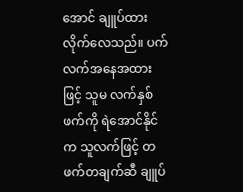အောင် ချူပ်ထားလိုက်လေသည်။ ပက်လက်အနေအထားဖြင့် သူမ လက်နှစ်ဖက်ကို ရဲအောင်နိုင်က သူလက်ဖြင့် တဖက်တချက်ဆီ ချူပ်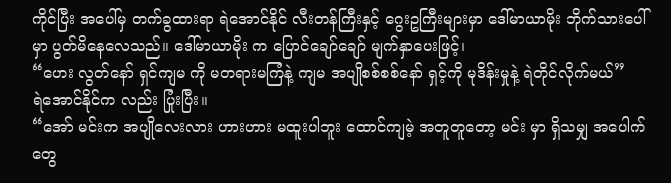ကိုင်ပြီး အပေါ်မှ တက်ခွထားရာ ရဲအောင်နိုင် လီးတန်ကြီးနှင့် ဂွေးဥကြီးများမှာ ဒေါ်မာယာမိုး ဘိုက်သားပေါ်မှာ ပွတ်မိနေလေသည်။ ဒေါ်မာယာမိုး က ပြောင်ချော်ချော် မျက်နှာပေးဖြင့်၊
“ဟေး လွတ်နော် ရှင်ကျမ ကို မတရားမကြံနဲ့ ကျမ အပျိုစစ်စစ်နော် ရှင့်ကို မုဒိန်းမှုနဲ့ ရဲတိုင်လိုက်မယ်”
ရဲအောင်နိုင်က လည်း ပြုံးပြီး။
“အော် မင်းက အပျိုလေးလား ဟားဟား မထူးပါဘူး ထောင်ကျမဲ့ အတူတူတော့ မင်း မှာ ရှိသမျှ အပေါက်တွေ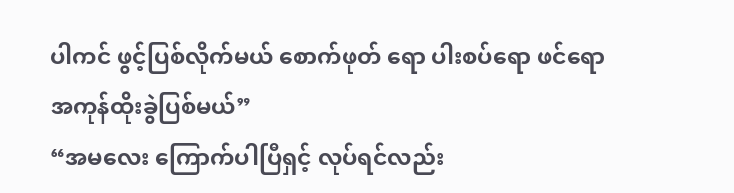ပါကင် ဖွင့်ပြစ်လိုက်မယ် စောက်ဖုတ် ရော ပါးစပ်ရော ဖင်ရော အကုန်ထိုးခွဲပြစ်မယ်”
“အမလေး ကြောက်ပါပြီရှင့် လုပ်ရင်လည်း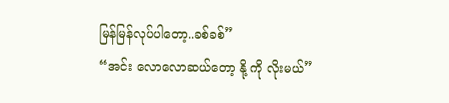မြန်မြန်လုပ်ပါတော့..ခစ်ခစ်”
“အင်း လောလောဆယ်တော့ နို့ ကို လိုးမယ်”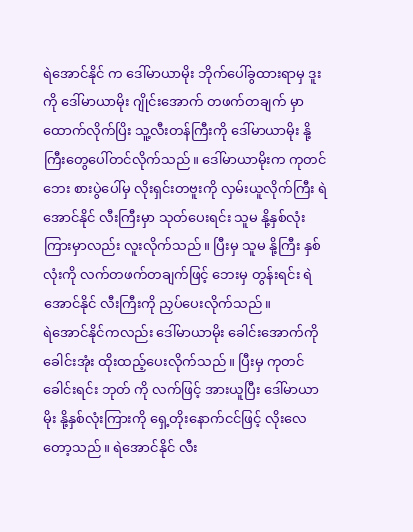ရဲအောင်နိုင် က ဒေါ်မာယာမိုး ဘိုက်ပေါ်ခွထားရာမှ ဒူး ကို ဒေါ်မာယာမိုး ဂျိုင်းအောက် တဖက်တချက် မှာ ထောက်လိုက်ပြိး သူ့လီးတန်ကြီးကို ဒေါ်မာယာမိုး နို့ကြီးတွေပေါ်တင်လိုက်သည်။ ဒေါ်မာယာမိုးက ကုတင်ဘေး စားပွဲပေါ်မှ လိုးရှင်းတဗူးကို လှမ်းယူလိုက်ကြီး ရဲအောင်နိုင် လီးကြီးမှာ သုတ်ပေးရင်း သူမ နို့နှစ်လုံးကြားမှာလည်း လူးလိုက်သည်။ ပြီးမှ သူမ နို့ကြီး နှစ်လုံးကို လက်တဖက်တချက်ဖြင့် ဘေးမှ တွန်းရင်း ရဲအောင်နိုင် လီးကြီးကို ညှပ်ပေးလိုက်သည်။
ရဲအောင်နိုင်ကလည်း ဒေါ်မာယာမိုး ခေါင်းအောက်ကို ခေါင်းအုံး ထိုးထည့်ပေးလိုက်သည်။ ပြီးမှ ကုတင်ခေါင်းရင်း ဘုတ် ကို လက်ဖြင့် အားယူပြီး ဒေါ်မာယာမိုး နို့နှစ်လုံးကြားကို ရှေ့တိုးနောက်ငင်ဖြင့် လိုးလေတော့သည်။ ရဲအောင်နိုင် လီး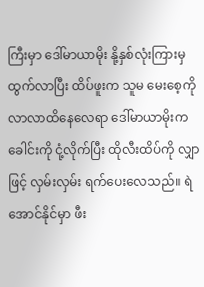ကြီးမှာ ဒေါ်မာယာမိုး နို့နှစ်လုံးကြားမှ ထွက်လာပြီး ထိပ်ဖူးက သူမ မေးစေ့ကို လာလာထိနေလေရာ ဒေါ်မာယာမိုးက ခေါင်းကို ငုံ့လိုက်ပြီး ထိုလီးထိပ်ကို လျှာဖြင့် လှမ်းလှမ်း ရက်ပေးလေသည်။ ရဲအောင်နိုင်မှာ ဖီး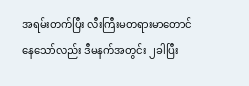အရမ်းတက်ပြီး လီးကြီးမတရားမာတောင် နေသော်လည်း ဒီမနက်အတွင်း ၂ခါပြီး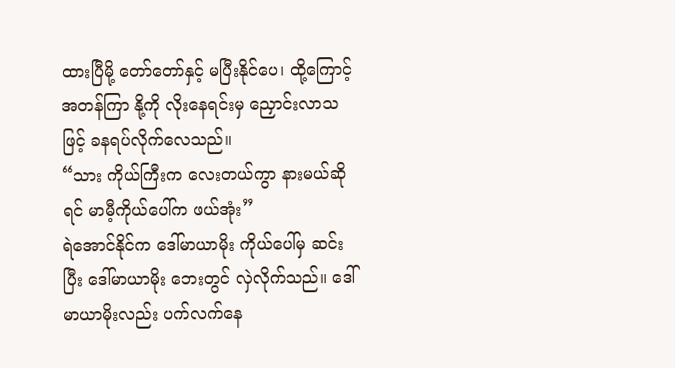ထားပြီမို့ တော်တော်နှင့် မပြီးနိုင်ပေ၊ ထို့ကြောင့် အတန်ကြာ နို့ကို လိုးနေရင်းမှ ညှောင်းလာသဖြင့် ခနရပ်လိုက်လေသည်။
“သား ကိုယ်ကြီးက လေးတယ်ကွာ နားမယ်ဆိုရင် မာမီ့ကိုယ်ပေါ်က ဖယ်အုံး”
ရဲအောင်နိုင်က ဒေါ်မာယာမိုး ကိုယ်ပေါ်မှ ဆင်းပြီး ဒေါ်မာယာမိုး ဘေးတွင် လှဲလိုက်သည်။ ဒေါ်မာယာမိုးလည်း ပက်လက်နေ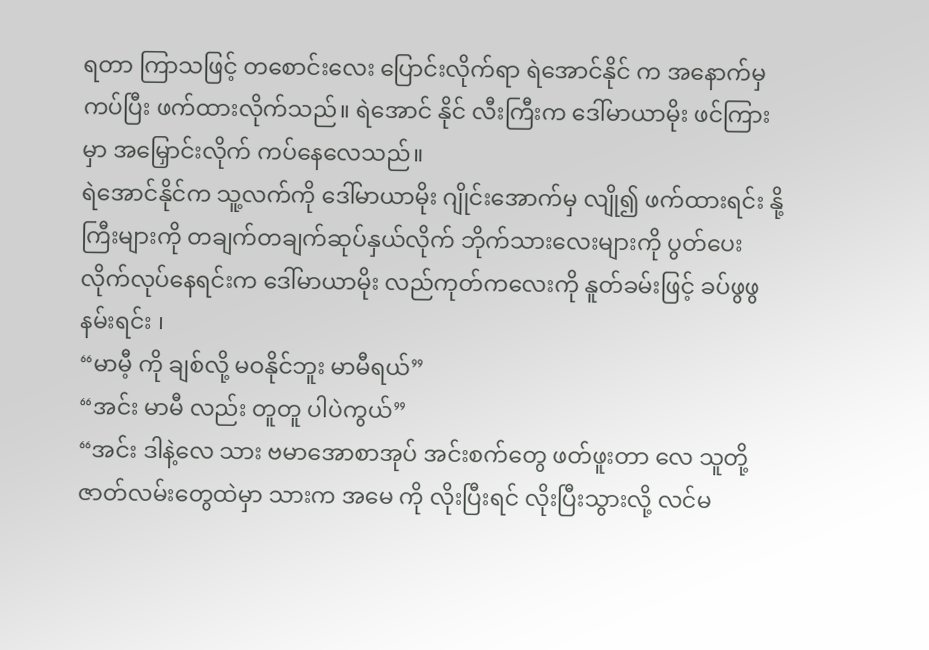ရတာ ကြာသဖြင့် တစောင်းလေး ပြောင်းလိုက်ရာ ရဲအောင်နိုင် က အနောက်မှ ကပ်ပြီး ဖက်ထားလိုက်သည်။ ရဲအောင် နိုင် လီးကြီးက ဒေါ်မာယာမိုး ဖင်ကြားမှာ အမြှောင်းလိုက် ကပ်နေလေသည်။
ရဲအောင်နိုင်က သူ့လက်ကို ဒေါ်မာယာမိုး ဂျိုင်းအောက်မှ လျို၍ ဖက်ထားရင်း နို့ကြီးများကို တချက်တချက်ဆုပ်နှယ်လိုက် ဘိုက်သားလေးများကို ပွတ်ပေးလိုက်လုပ်နေရင်းက ဒေါ်မာယာမိုး လည်ကုတ်ကလေးကို နူတ်ခမ်းဖြင့် ခပ်ဖွဖွ နမ်းရင်း ၊
“မာမီ့ ကို ချစ်လို့ မဝနိုင်ဘူး မာမီရယ်”
“အင်း မာမီ လည်း တူတူ ပါပဲကွယ်”
“အင်း ဒါနဲ့လေ သား ဗမာအောစာအုပ် အင်းစက်တွေ ဖတ်ဖူးတာ လေ သူတို့ ဇာတ်လမ်းတွေထဲမှာ သားက အမေ ကို လိုးပြီးရင် လိုးပြီးသွားလို့ လင်မ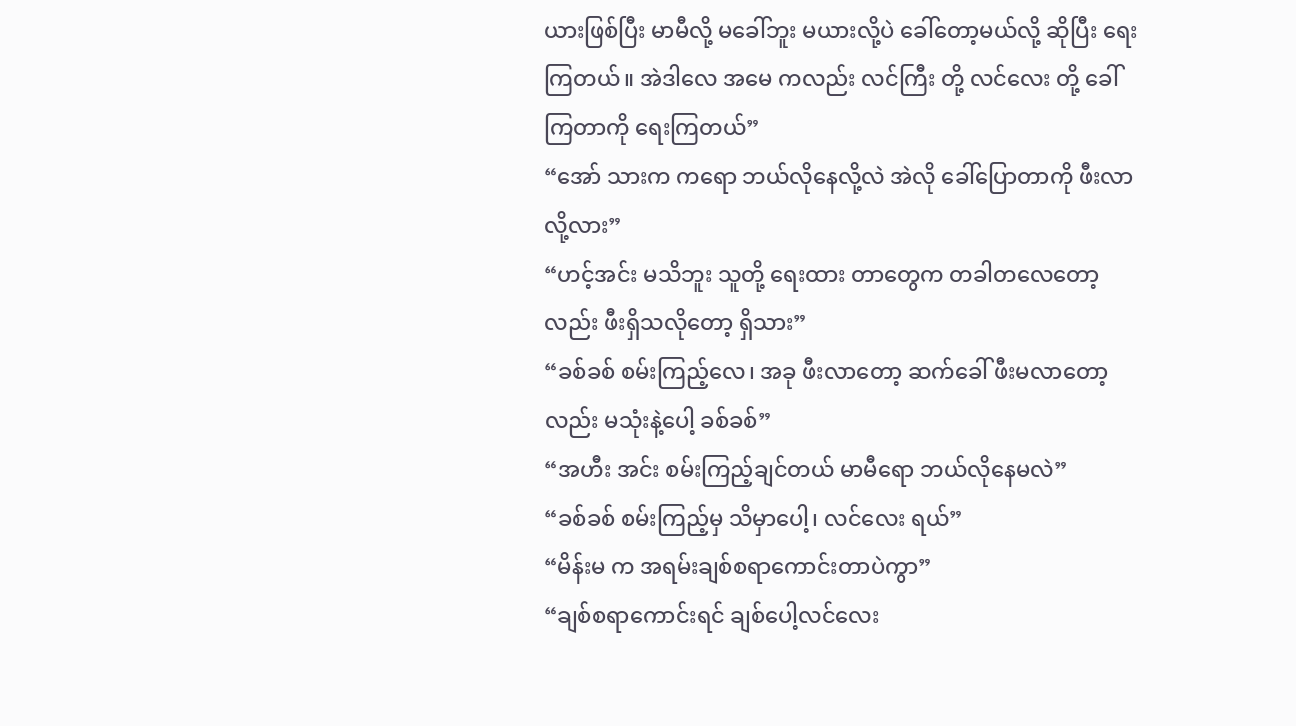ယားဖြစ်ပြီး မာမီလို့ မခေါ်ဘူး မယားလို့ပဲ ခေါ်တော့မယ်လို့ ဆိုပြီး ရေးကြတယ်။ အဲဒါလေ အမေ ကလည်း လင်ကြီး တို့ လင်လေး တို့ ခေါ်ကြတာကို ရေးကြတယ်”
“အော် သားက ကရော ဘယ်လိုနေလို့လဲ အဲလို ခေါ်ပြောတာကို ဖီးလာလို့လား”
“ဟင့်အင်း မသိဘူး သူတို့ ရေးထား တာတွေက တခါတလေတော့လည်း ဖီးရှိသလိုတော့ ရှိသား”
“ခစ်ခစ် စမ်းကြည့်လေ၊ အခု ဖီးလာတော့ ဆက်ခေါ် ဖီးမလာတော့လည်း မသုံးနဲ့ပေါ့ ခစ်ခစ်”
“အဟီး အင်း စမ်းကြည့်ချင်တယ် မာမီရော ဘယ်လိုနေမလဲ”
“ခစ်ခစ် စမ်းကြည့်မှ သိမှာပေါ့၊ လင်လေး ရယ်”
“မိန်းမ က အရမ်းချစ်စရာကောင်းတာပဲကွာ”
“ချစ်စရာကောင်းရင် ချစ်ပေါ့လင်လေး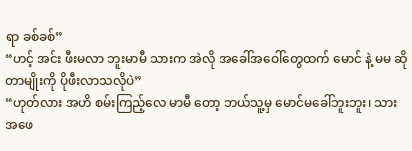ရာ ခစ်ခစ်”
“ဟင့် အင်း ဖီးမလာ ဘူးမာမီ သားက အဲလို အခေါ်အဝေါ်တွေထက် မောင် နဲ့ မမ ဆိုတာမျိုးကို ပိုဖီးလာသလိုပဲ”
“ဟုတ်လား အဟိ စမ်းကြည့်လေ မာမီ တော့ ဘယ်သူ့မှ မောင်မခေါ်ဘူးဘူး၊ သား အဖေ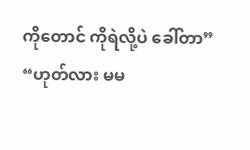ကိုတောင် ကိုရဲလို့ပဲ ခေါ်တာ”
“ဟုတ်လား မမ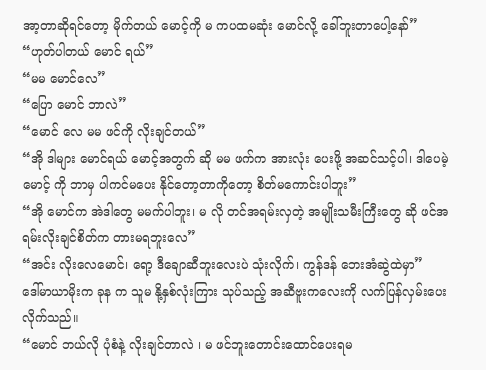အာ့တာဆိုရင်တော့ မိုက်တယ် မောင့်ကို မ ကပထမဆုံး မောင်လို့ ခေါ်ဘူးတာပေါ့နော်”
“ဟုတ်ပါတယ် မောင် ရယ်”
“မမ မောင်လေ”
“ပြော မောင် ဘာလဲ”
“မောင် လေ မမ ဖင်ကို လိုးချင်တယ်”
“အို ဒါများ မောင်ရယ် မောင့်အတွက် ဆို မမ ဖက်က အားလုံး ပေးဖို့ အဆင်သင့်ပါ၊ ဒါပေမဲ့ မောင့် ကို ဘာမှ ပါကင်မပေး နိုင်တော့တာကိုတော့ စိတ်မကောင်းပါဘူး”
“အို မောင်က အဲဒါတွေ မမက်ပါဘူး၊ မ လို တင်အရမ်းလှတဲ့ အမျိုးသမီးကြီးတွေ ဆို ဖင်အရမ်းလိုးချင်စိတ်က တားမရဘူးလေ”
“အင်း လိုးလေမောင်၊ ရော့ ဒီချောဆီဘူးလေးပဲ သုံးလိုက်၊ ကွန်ဒန် ဘေးအံဆွဲထဲမှာ”
ဒေါ်မာယာမိုးက ခုန က သူမ နို့နှစ်လုံးကြား သုပ်သည့် အဆီဗူးကလေးကို လက်ပြန်လှမ်းပေးလိုက်သည်။
“မောင် ဘယ်လို ပုံစံနဲ့ လိုးချင်တာလဲ ၊ မ ဖင်ဘူးတောင်းထောင်ပေးရမ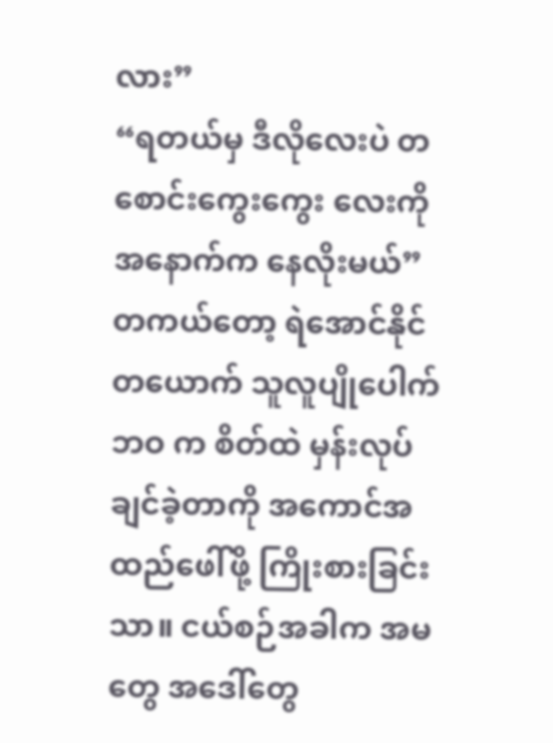လား”
“ရတယ်မှ ဒီလိုလေးပဲ တစောင်းကွေးကွေး လေးကို အနောက်က နေလိုးမယ်”
တကယ်တော့ ရဲအောင်နိုင် တယောက် သူလူပျိုပေါက် ဘဝ က စိတ်ထဲ မှန်းလုပ်ချင်ခဲ့တာကို အကောင်အထည်ဖေါ်ဖို့ ကြိုးစားခြင်းသာ။ ငယ်စဉ်အခါက အမတွေ အဒေါ်တွေ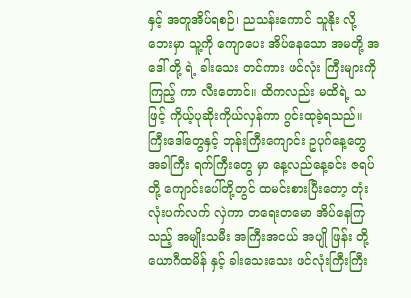နှင့် အတူအိပ်ရစဉ်၊ ညသန်းကောင် သူနိုး လို့ ဘေးမှာ သူ့ကို ကျောပေး အိပ်နေသော အမတို့ အဒေါ် တို့ ရဲ့ ခါးသေး တင်ကား ဖင်လုံး ကြီးများကို ကြည့် ကာ လီးတောင်။ ထိကလည်း မထိရဲ့ သဖြင့် ကိုယ့်ပုဆိုးကိုယ်လှန်ကာ ဂွင်းထုခဲ့ရသည်။ ကြီးဒေါ်တွေနှင့် ဘုန်းကြီးကျောင်း ဥပုဂ်နေ့တွေ အခါကြီး ရက်ကြီးတွေ မှာ နေ့လည်နေ့ခင်း ဇရပ်တို့ ကျောင်းပေါ်တို့တွင် ထမင်းစားပြီးတော့ တုံးလုံးပက်လက် လှဲကာ တရေးတမော အိပ်နေကြသည့် အမျိုးသမီး အကြီးအငယ် အပျို ဖြန်း တို့ ယောဂီထမိန် နှင့် ခါးသေးသေး ဖင်လုံးကြီးကြီး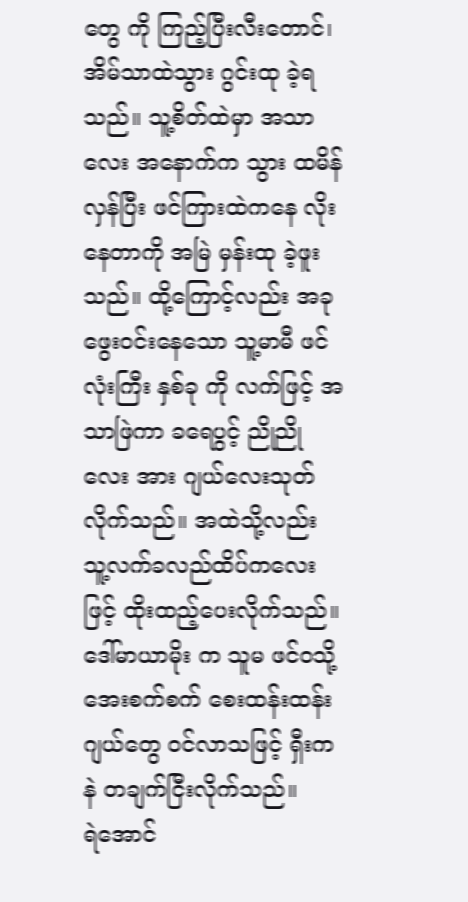တွေ ကို ကြည့်ပြီးလီးတောင်၊ အိမ်သာထဲသွား ဂွင်းထု ခဲ့ရသည်။ သူ့စိတ်ထဲမှာ အသာလေး အနောက်က သွား ထမိန်လှန်ပြီး ဖင်ကြားထဲကနေ လိုးနေတာကို အမြဲ မှန်းထု ခဲ့ဖူးသည်။ ထို့ကြောင့်လည်း အခု ဖွေးဝင်းနေသော သူ့မာမီ ဖင်လုံးကြီး နှစ်ခု ကို လက်ဖြင့် အသာဖြဲကာ ခရေပွင့် ညိုညိုလေး အား ဂျယ်လေးသုတ်လိုက်သည်။ အထဲသို့လည်း သူ့လက်ခလည်ထိပ်ကလေးဖြင့် ထိုးထည့်ပေးလိုက်သည်။ ဒေါ်မာယာမိုး က သူမ ဖင်ဝသို့ အေးစက်စက် စေးထန်းထန်း ဂျယ်တွေ ဝင်လာသဖြင့် ရှီးကနဲ တချက်ငြီးလိုက်သည်။
ရဲအောင်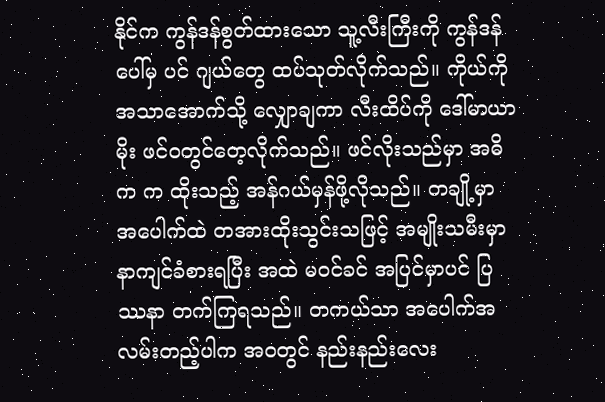နိုင်က ကွန်ဒန်စွတ်ထားသော သူ့လီးကြီးကို ကွန်ဒန်ပေါ်မှ ပင် ဂျယ်တွေ ထပ်သုတ်လိုက်သည်။ ကိုယ်ကို အသာအောက်သို့ လျှောချကာ လီးထိပ်ကို ဒေါ်မာယာမိုး ဖင်ဝတွင်တေ့လိုက်သည်။ ဖင်လိုးသည်မှာ အဓိက က ထိုးသည့် အန်ဂယ်မှန်ဖို့လိုသည်။ တချို့မှာ အပေါက်ထဲ တအားထိုးသွင်းသဖြင့် အမျိုးသမီးမှာ နာကျင်ခံစားရပြီး အထဲ မဝင်ခင် အပြင်မှာပင် ပြဿနာ တက်ကြရသည်။ တကယ်သာ အပေါက်အလမ်းတည့်ပါက အဝတွင် နည်းနည်းလေး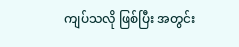ကျပ်သလို ဖြစ်ပြီး အတွင်း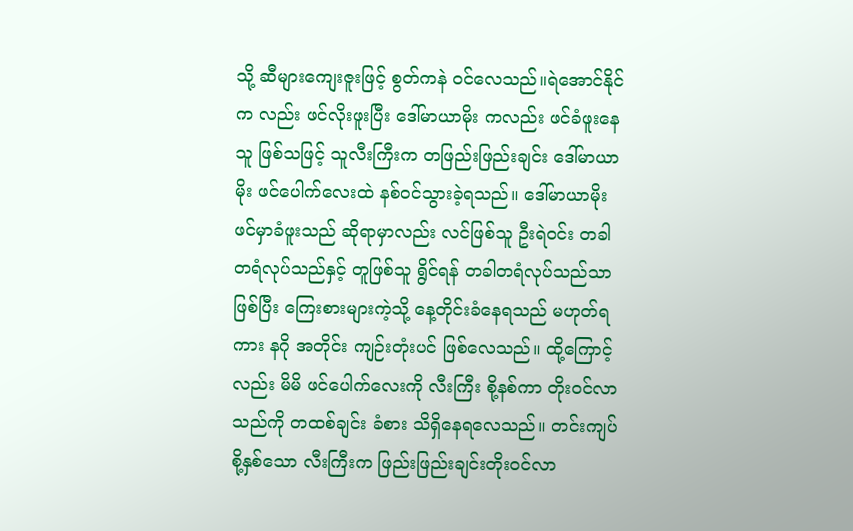သို့ ဆီများကျေးဇူးဖြင့် စွတ်ကနဲ ဝင်လေသည်။ရဲအောင်နိုင်က လည်း ဖင်လိုးဖူးပြီး ဒေါ်မာယာမိုး ကလည်း ဖင်ခံဖူးနေသူ ဖြစ်သဖြင့် သူလီးကြီးက တဖြည်းဖြည်းချင်း ဒေါ်မာယာမိုး ဖင်ပေါက်လေးထဲ နစ်ဝင်သွားခဲ့ရသည်။ ဒေါ်မာယာမိုး ဖင်မှာခံဖူးသည် ဆိုရာမှာလည်း လင်ဖြစ်သူ ဦးရဲဝင်း တခါတရံလုပ်သည်နှင့် တူဖြစ်သူ ရွိင်ရန် တခါတရံလုပ်သည်သာ ဖြစ်ပြီး ကြေးစားများကဲ့သို့ နေ့တိုင်းခံနေရသည် မဟုတ်ရကား နဂို အတိုင်း ကျဉ်းတုံးပင် ဖြစ်လေသည်။ ထို့ကြောင့်လည်း မိမိ ဖင်ပေါက်လေးကို လီးကြီး စို့နစ်ကာ တိုးဝင်လာသည်ကို တထစ်ချင်း ခံစား သိရှိနေရလေသည်။ တင်းကျပ်စို့နှစ်သော လီးကြီးက ဖြည်းဖြည်းချင်းတိုးဝင်လာ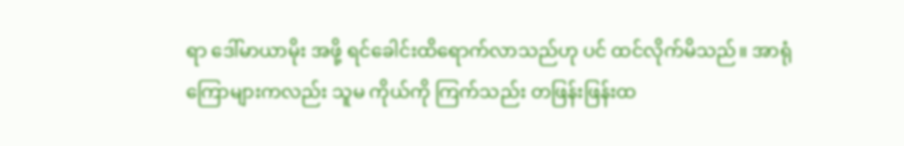ရာ ဒေါ်မာယာမိုး အဖို့ ရင်ခေါင်းထိရောက်လာသည်ဟု ပင် ထင်လိုက်မိသည်။ အာရုံကြောများကလည်း သူမ ကိုယ်ကို ကြက်သည်း တဖြန်းဖြန်းထ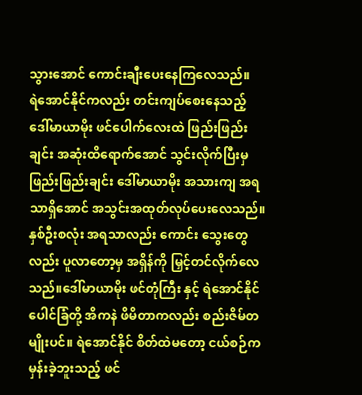သွားအောင် ကောင်းချီးပေးနေကြလေသည်။
ရဲအောင်နိုင်ကလည်း တင်းကျပ်စေးနေသည့် ဒေါ်မာယာမိုး ဖင်ပေါက်လေးထဲ ဖြည်းဖြည်းချင်း အဆုံးထိရောက်အောင် သွင်းလိုက်ပြီးမှ ဖြည်းဖြည်းချင်း ဒေါ်မာယာမိုး အသားကျ အရသာရှိအောင် အသွင်းအထုတ်လုပ်ပေးလေသည်။ နှစ်ဦးစလုံး အရသာလည်း ကောင်း သွေးတွေလည်း ပူလာတော့မှ အရှိန်ကို မြှင့်တင်လိုက်လေသည်။ဒေါ်မာယာမိုး ဖင်တုံကြီး နှင့် ရဲအောင်နိုင်ပေါင်ခြံတို့ အိကနဲ ဖိမိတာကလည်း စည်းဇိမ်တမျိုးပင်။ ရဲအောင်နိုင် စိတ်ထဲမတော့ ငယ်စဉ်က မှန်းခဲ့ဘူးသည့် ဖင်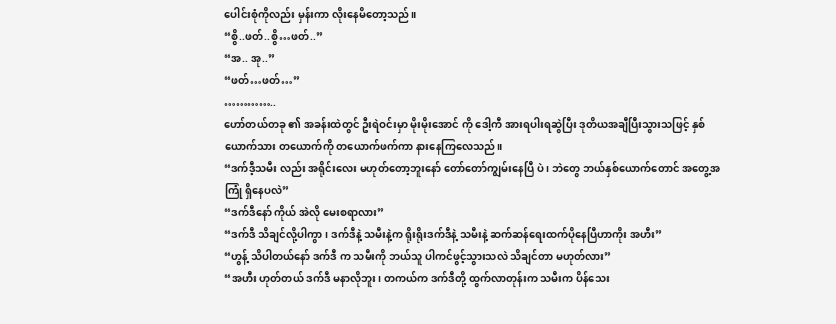ပေါင်းစုံကိုလည်း မှန်းကာ လိုးနေမိတော့သည်။
“စွိ..ဖတ်..စွိ…ဖတ်..”
“အ.. အု..”
“ဖတ်…ဖတ်…”
…………..
ဟော်တယ်တခု ၏ အခန်းထဲတွင် ဦးရဲဝင်းမှာ မိုးမိုးအောင် ကို ဒေါ့ကီ အားရပါးရဆွဲပြီး ဒုတိယအချီပြီးသွားသဖြင့် နှစ်ယောက်သား တယောက်ကို တယောက်ဖက်ကာ နားနေကြလေသည်။
“ဒက်ဒီ့သမီး လည်း အရိုင်းလေး မဟုတ်တော့ဘူးနော် တော်တော်ကျွမ်းနေပြီ ပဲ ၊ ဘဲတွေ ဘယ်နှစ်ယောက်တောင် အတွေ့အကြုံ ရှိနေပလဲ”
“ဒက်ဒီနော် ကိုယ် အဲလို မေးစရာလား”
“ဒက်ဒီ သိချင်လို့ပါကွာ၊ ဒက်ဒီနဲ့ သမီးနဲ့က ရိုးရိုးဒက်ဒီနဲ့ သမီးနဲ့ ဆက်ဆန်ရေးထက်ပိုနေပြီဟာကိုး အဟီး”
“ဟွန့် သိပါတယ်နော် ဒက်ဒီ က သမီးကို ဘယ်သူ ပါကင်ဖွင့်သွားသလဲ သိချင်တာ မဟုတ်လား”
“အဟီး ဟုတ်တယ် ဒက်ဒီ မနာလိုဘူး၊ တကယ်က ဒက်ဒီတို့ ထွက်လာတုန်းက သမီးက ပိန်သေး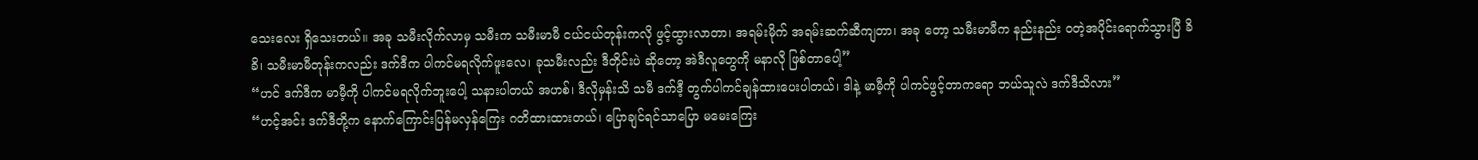သေးလေး ရှိသေးတယ်။ အခု သမီးလိုက်လာမှ သမီးက သမီးမာမီ ငယ်ငယ်တုန်းကလို ဖွင့်ထွားလာတာ၊ အရမ်းမိုက် အရမ်းဆက်ဆီကျတာ၊ အခု တော့ သမီးမာမီက နည်းနည်း ဝတဲ့အပိုင်းရောက်သွားပြီ ခိခိ၊ သမီးမာမီတုန်းကလည်း ဒက်ဒီက ပါကင်မရလိုက်ဖူးလေ၊ ခုသမီးလည်း ဒီတိုင်းပဲ ဆိုတော့ အဲဒီလူတွေကို မနာလို ဖြစ်တာပေါ့”
“ဟင် ဒက်ဒီက မာမီ့ကို ပါကင်မရလိုက်ဘူးပေါ့ သနားပါတယ် အဟစ်၊ ဒီလိုမှန်းသိ သမီ ဒက်ဒီ့ တွက်ပါကင်ချန်ထားပေးပါတယ်၊ ဒါနဲ့ မာမီ့ကို ပါကင်ဖွင့်တာကရော ဘယ်သူလဲ ဒက်ဒီသိလား”
“ဟင့်အင်း ဒက်ဒီတို့က နောက်ကြောင်းပြန်မလှန်ကြေး ဂတိထားထားတယ်၊ ပြောချင်ရင်သာပြော မမေးကြေး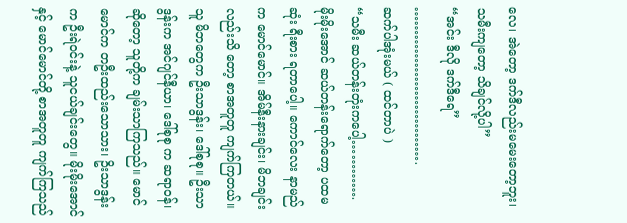လေ၊ အဲတော့ ဒက်ဒီလည်းမမေးတော့ဘူး၊ သမီးကျတော့ သိချင်လို့ပါ”
“အင်း ဒီလို ဒက်ဒီရေ”
…………………………….
ဆက်ပါအုံးမယ် ( ထင်တာပဲ )
“သမီး ဆယ်တန်းတုံးကပေါ့………….
မိုးမိုးအောင် ဆယ်တန်းရောက်တော့ ပထမဆုံး ရီးစား ရတာပေါ့။ ကောင်လေး နာမည်က မောင်မောင်။ အိမ်နီးနားချင်း၊ မိဘချင်းလည်းသိ တော့ စာအတူတူ ကျက်ကြတယ်။ သူ မိဘတွေက ဦးသာဒွန်း၊ ဒေါ်စုစု။ ဦးသာဒွန်းက အင်ဂျင်နီယာ၊ ဒေါ်စုစု က ဆရာဝန်၊ ဆိုတော့ သူတို့က ချမ်းသာကြသည်။ မောင်မောင်က တဦးထည်းသောသား၊ ဥိးသာဒွန်းက ဦးရဲဝင်းနဲ့ သူငယ်ချင်းတွေ။ မိုးမိုးအောင် နှင့် မောင်မောင်တို့ စာအတူတူ ကျက်ကြသည်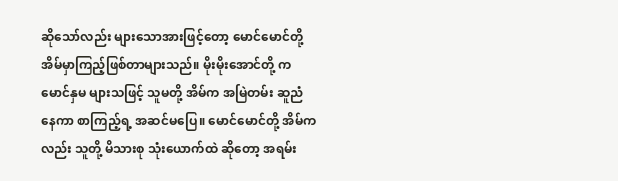ဆိုသော်လည်း များသောအားဖြင့်တော့ မောင်မောင်တို့ အိမ်မှာကြည့်ဖြစ်တာများသည်။ မိုးမိုးအောင်တို့ က မောင်နှမ များသဖြင့် သူမတို့ အိမ်က အမြဲတမ်း ဆူညံနေကာ စာကြည့်ရ့ အဆင်မပြေ။ မောင်မောင်တို့ အိမ်ကလည်း သူတို့ မိသားစု သုံးယောက်ထဲ ဆိုတော့ အရမ်း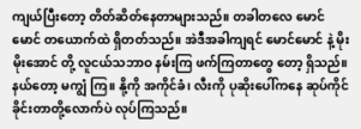ကျယ်ပြီးတော့ တိတ်ဆိတ်နေတာများသည်။ တခါတလေ မောင်မောင် တယောက်ထဲ ရှိတတ်သည်။ အဲဒီအခါကျရင် မောင်မောင် နဲ့ မိုးမိုးအောင် တို့ လူငယ်သဘာဝ နမ်းကြ ဖက်ကြတာတွေ တော့ ရှိသည်။ နယ်တော့ မကျွံ ကြ။ နို့ကို အကိုင်ခံ၊ လီးကို ပုဆိုးပေါ်ကနေ ဆုပ်ကိုင်ခိုင်းတာတို့လောက်ပဲ လုပ်ကြသည်။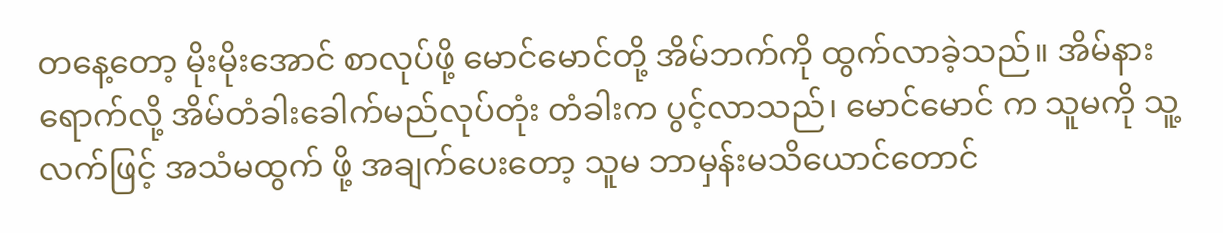တနေ့တော့ မိုးမိုးအောင် စာလုပ်ဖို့ မောင်မောင်တို့ အိမ်ဘက်ကို ထွက်လာခဲ့သည်။ အိမ်နားရောက်လို့ အိမ်တံခါးခေါက်မည်လုပ်တုံး တံခါးက ပွင့်လာသည်၊ မောင်မောင် က သူမကို သူ့လက်ဖြင့် အသံမထွက် ဖို့ အချက်ပေးတော့ သူမ ဘာမှန်းမသိယောင်တောင်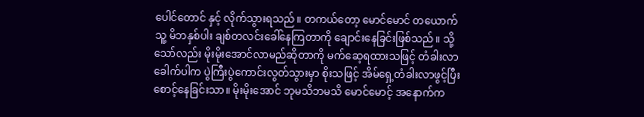ပေါင်တောင် နှင့် လိုက်သွားရသည်။ တကယ်တော့ မောင်မောင် တယောက် သူ့ မိဘနှစ်ပါး ချစ်တလင်းခေါ်နေကြတာကို ချောင်းနေခြင်းဖြစ်သည်။ သို့သော်လည်း မိုးမိုးအောင်လာမည်ဆိုတာကို မက်ဆေ့ရထားသဖြင့် တံခါးလာခေါက်ပါက ပွဲကြီးပွဲကောင်းလွတ်သွားမှာ စိုးသဖြင့် အိမ်ရှေ့တံခါးလာဖွင့်ပြီးစောင့်နေခြင်းသာ။ မိုးမိုးအောင် ဘုမသိဘမသိ မောင်မောင့် အနောက်က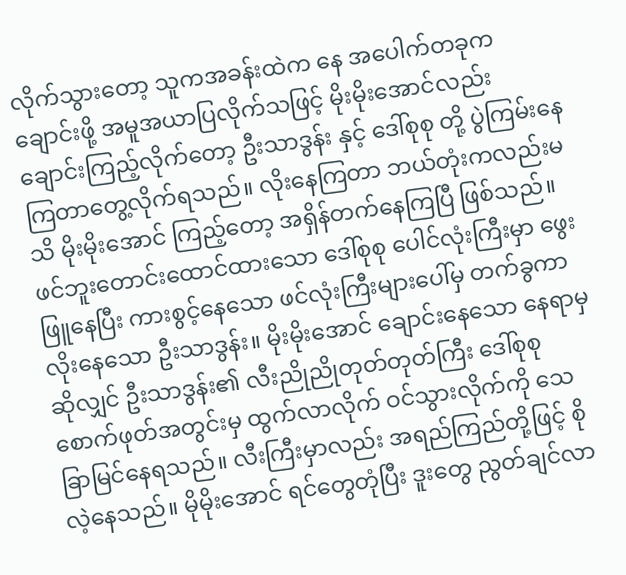လိုက်သွားတော့ သူကအခန်းထဲက နေ အပေါက်တခုကချောင်းဖို့ အမူအယာပြလိုက်သဖြင့် မိုးမိုးအောင်လည်း ချောင်းကြည့်လိုက်တော့ ဦးသာဒွန်း နှင့် ဒေါ်စုစု တို့ ပွဲကြမ်းနေကြတာတွေ့လိုက်ရသည်။ လိုးနေကြတာ ဘယ်တုံးကလည်းမသိ မိုးမိုးအောင် ကြည့်တော့ အရှိန်တက်နေကြပြီ ဖြစ်သည်။ ဖင်ဘူးတောင်းထောင်ထားသော ဒေါ်စုစု ပေါင်လုံးကြီးမှာ ဖွေးဖြူနေပြီး ကားစွင့်နေသော ဖင်လုံးကြီးများပေါ်မှ တက်ခွကာ လိုးနေသော ဦးသာဒွန်း။ မိုးမိုးအောင် ချောင်းနေသော နေရာမှ ဆိုလျှင် ဦးသာဒွန်း၏ လီးညိုညိုတုတ်တုတ်ကြီး ဒေါ်စုစု စောက်ဖုတ်အတွင်းမှ ထွက်လာလိုက် ဝင်သွားလိုက်ကို သေခြာမြင်နေရသည်။ လီးကြီးမှာလည်း အရည်ကြည်တို့ဖြင့် စိုလဲ့နေသည်။ မိုမိုးအောင် ရင်တွေတုံပြီး ဒူးတွေ ညွတ်ချင်လာ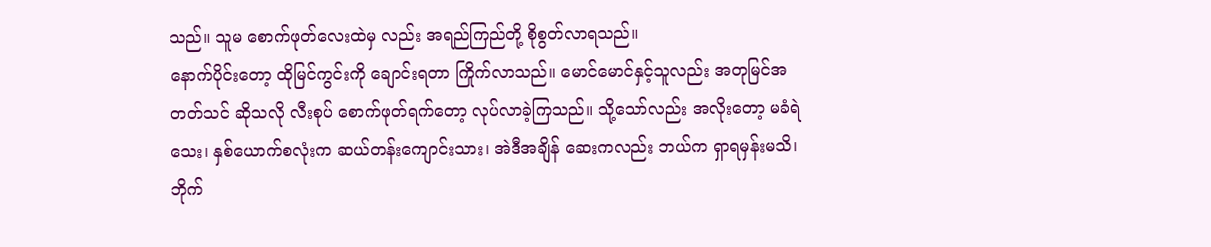သည်။ သူမ စောက်ဖုတ်လေးထဲမှ လည်း အရည်ကြည်တို့ စိုစွတ်လာရသည်။
နောက်ပိုင်းတော့ ထိုမြင်ကွင်းကို ချောင်းရတာ ကြိုက်လာသည်။ မောင်မောင်နှင့်သူလည်း အတုမြင်အတတ်သင် ဆိုသလို လီးစုပ် စောက်ဖုတ်ရက်တော့ လုပ်လာခဲ့ကြသည်။ သို့သော်လည်း အလိုးတော့ မခံရဲသေး၊ နှစ်ယောက်စလုံးက ဆယ်တန်းကျောင်းသား၊ အဲဒီအချိန် ဆေးကလည်း ဘယ်က ရှာရမှန်းမသိ၊ ဘိုက်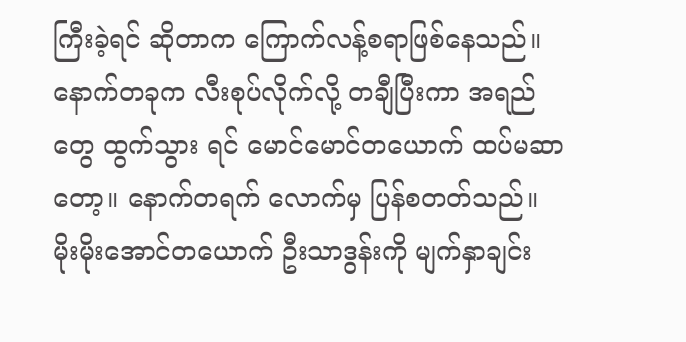ကြီးခဲ့ရင် ဆိုတာက ကြောက်လန့်စရာဖြစ်နေသည်။ နောက်တခုက လီးစုပ်လိုက်လို့ တချီပြီးကာ အရည်တွေ ထွက်သွား ရင် မောင်မောင်တယောက် ထပ်မဆာတော့။ နောက်တရက် လောက်မှ ပြန်စတတ်သည်။
မိုးမိုးအောင်တယောက် ဦးသာဒွန်းကို မျက်နှာချင်း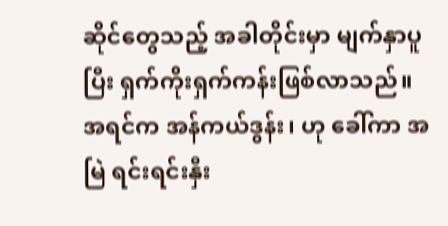ဆိုင်တွေသည့် အခါတိုင်းမှာ မျက်နှာပူပြီး ရှက်ကိုးရှက်ကန်းဖြစ်လာသည်။ အရင်က အန်ကယ်ဒွန်း၊ ဟု ခေါ်ကာ အမြဲ ရင်းရင်းနှီး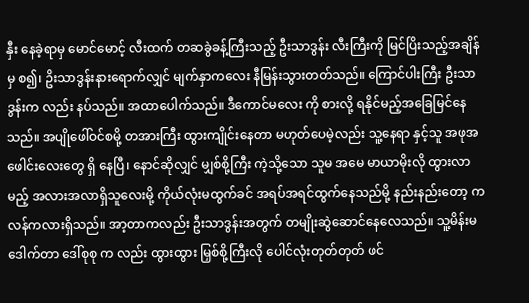နှီး နေခဲ့ရာမှ မောင်မောင့် လီးထက် တဆခွဲခန့်ကြီးသည့် ဦးသာဒွန်း လီးကြီးကို မြင်ပြိးသည့်အချိန်မှ စ၍၊ ဥိးသာဒွန်းနားရောက်လျှင် မျက်နှာကလေး နီမြန်းသွားတတ်သည်။ ကြောင်ပါးကြီး ဦးသာဒွန်းက လည်း နပ်သည်။ အထာပေါက်သည်။ ဒီကောင်မလေး ကို စားလို့ ရနိုင်မည့်အခြေမြင်နေသည်။ အပျိုဖေါ်ဝင်စမို့ တအားကြီး ထွားကျိုင်းနေတာ မဟုတ်ပေမဲ့လည်း သူ့နေရာ နှင့်သူ အဖုအဖေါင်းလေးတွေ ရှိ နေပြီ၊ နောင်ဆိုလျှင် မျှစ်စို့ကြီး ကဲ့သို့သော သူမ အမေ မာယာမိုးလို ထွားလာမည့် အလားအလာရှိသူလေးမို့ ကိုယ်လုံးမထွက်ခင် အရပ်အရင်ထွက်နေသည်မို့ နည်းနည်းတော့ ကလန်ကလားရှိသည်။ အာ့တာကလည်း ဦးသာဒွန်းအတွက် တမျိုးဆွဲဆောင်နေလေသည်။ သူ့မိန်းမ ဒေါက်တာ ဒေါ်စုစု က လည်း ထွားထွား မြှစ်စို့ကြီးလို ပေါင်လုံးတုတ်တုတ် ဖင်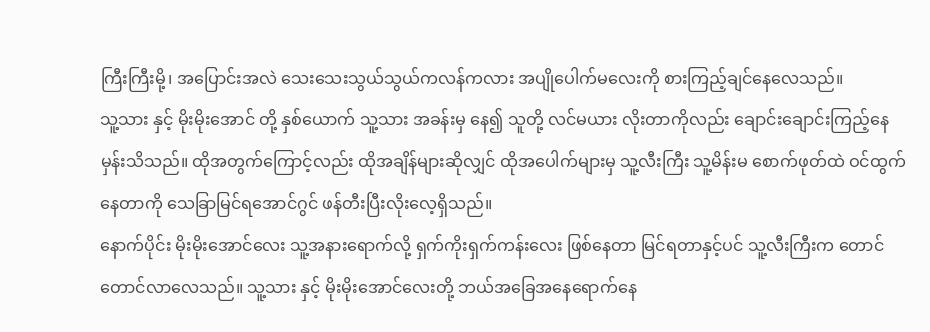ကြီးကြီးမို့၊ အပြောင်းအလဲ သေးသေးသွယ်သွယ်ကလန်ကလား အပျိုပေါက်မလေးကို စားကြည့်ချင်နေလေသည်။
သူ့သား နှင့် မိုးမိုးအောင် တို့ နှစ်ယောက် သူ့သား အခန်းမှ နေ၍ သူတို့ လင်မယား လိုးတာကိုလည်း ချောင်းချောင်းကြည့်နေမှန်းသိသည်။ ထိုအတွက်ကြောင့်လည်း ထိုအချိန်များဆိုလျှင် ထိုအပေါက်များမှ သူ့လီးကြီး သူ့မိန်းမ စောက်ဖုတ်ထဲ ဝင်ထွက်နေတာကို သေခြာမြင်ရအောင်ဂွင် ဖန်တီးပြီးလိုးလေ့ရှိသည်။
နောက်ပိုင်း မိုးမိုးအောင်လေး သူ့အနားရောက်လို့ ရှက်ကိုးရှက်ကန်းလေး ဖြစ်နေတာ မြင်ရတာနှင့်ပင် သူ့လီးကြီးက တောင်တောင်လာလေသည်။ သူ့သား နှင့် မိုးမိုးအောင်လေးတို့ ဘယ်အခြေအနေရောက်နေ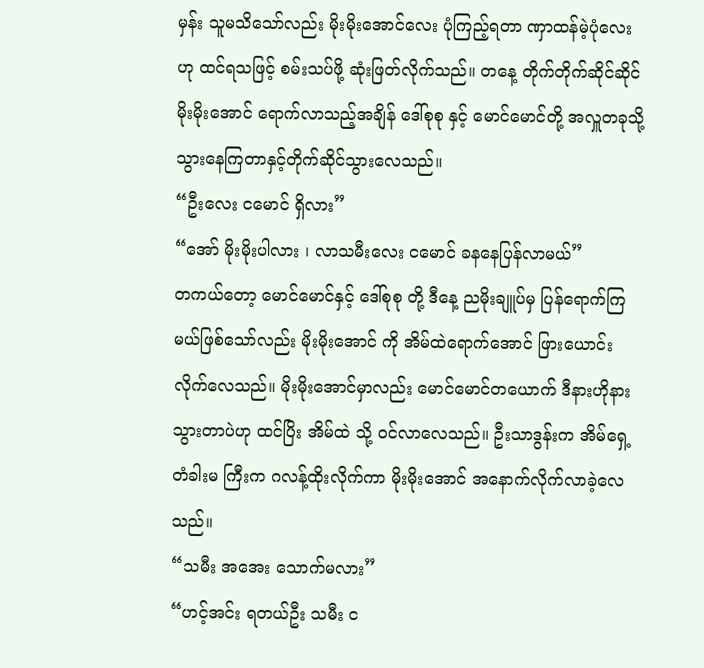မှန်း သူမသိသော်လည်း မိုးမိုးအောင်လေး ပုံကြည့်ရတာ ဏှာထန်မဲ့ပုံလေး ဟု ထင်ရသဖြင့် စမ်းသပ်ဖို့ ဆုံးဖြတ်လိုက်သည်။ တနေ့ တိုက်တိုက်ဆိုင်ဆိုင် မိုးမိုးအောင် ရောက်လာသည့်အချိန် ဒေါ်စုစု နှင့် မောင်မောင်တို့ အလှူတခုသို့ သွားနေကြတာနှင့်တိုက်ဆိုင်သွားလေသည်။
“ဦးလေး ငမောင် ရှိလား”
“အော် မိုးမိုးပါလား ၊ လာသမီးလေး ငမောင် ခနနေပြန်လာမယ်”
တကယ်တော့ မောင်မောင်နှင့် ဒေါ်စုစု တို့ ဒီနေ့ ညမိုးချူပ်မှ ပြန်ရောက်ကြမယ်ဖြစ်သော်လည်း မိုးမိုးအောင် ကို အိမ်ထဲရောက်အောင် ဖြားယောင်းလိုက်လေသည်။ မိုးမိုးအောင်မှာလည်း မောင်မောင်တယောက် ဒီနားဟိုနား သွားတာပဲဟု ထင်ပြိး အိမ်ထဲ သို့ ဝင်လာလေသည်။ ဦးသာဒွန်းက အိမ်ရှေ့ တံခါးမ ကြီးက ဂလန့်ထိုးလိုက်ကာ မိုးမိုးအောင် အနောက်လိုက်လာခဲ့လေသည်။
“သမီး အအေး သောက်မလား”
“ဟင့်အင်း ရတယ်ဦး သမီး င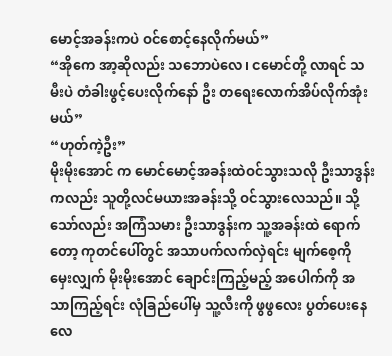မောင့်အခန်းကပဲ ဝင်စောင့်နေလိုက်မယ်”
“အိုကေ အာ့ဆိုလည်း သဘောပဲလေ၊ ငမောင်တို့ လာရင် သမီးပဲ တံခါးဖွင့်ပေးလိုက်နော် ဦး တရေးလောက်အိပ်လိုက်အုံးမယ်”
“ဟုတ်ကဲ့ဦး”
မိုးမိုးအောင် က မောင်မောင့်အခန်းထဲဝင်သွားသလို ဦးသာဒွန်းကလည်း သူတို့လင်မယားအခန်းသို့ ဝင်သွားလေသည်။ သို့သော်လည်း အကြံသမား ဦးသာဒွန်းက သူ့အခန်းထဲ ရောက်တော့ ကုတင်ပေါ်တွင် အသာပက်လက်လှဲရင်း မျက်စေ့ကို မှေးလျှက် မိုးမိုးအောင် ချောင်းကြည့်မည့် အပေါက်ကို အသာကြည့်ရင်း လုံခြည်ပေါ်မှ သူ့လီးကို ဖွဖွလေး ပွတ်ပေးနေလေ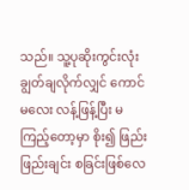သည်။ သူ့ပုဆိုးကွင်းလုံးချွတ်ချလိုက်လျှင် ကောင်မလေး လန့်ဖြန့်ပြီး မကြည့်တော့မှာ စိုး၍ ဖြည်းဖြည်းချင်း စခြင်းဖြစ်လေ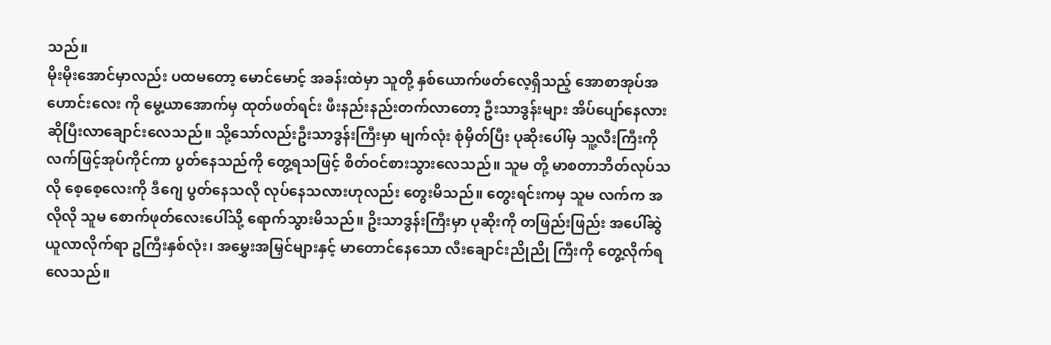သည်။
မိုးမိုးအောင်မှာလည်း ပထမတော့ မောင်မောင့် အခန်းထဲမှာ သူတို့ နှစ်ယောက်ဖတ်လေ့ရှိသည့် အောစာအုပ်အဟောင်းလေး ကို မွေ့ယာအောက်မှ ထုတ်ဖတ်ရင်း ဖီးနည်းနည်းတက်လာတော့ ဦးသာဒွန်းများ အိပ်ပျော်နေလား ဆိုပြီးလာချောင်းလေသည်။ သို့သော်လည်းဦးသာဒွန်းကြီးမှာ မျက်လုံး စုံမှိတ်ပြီး ပုဆိုးပေါ်မှ သူ့လီးကြီးကို လက်ဖြင့်အုပ်ကိုင်ကာ ပွတ်နေသည်ကို တွေ့ရသဖြင့် စိတ်ဝင်စားသွားလေသည်။ သူမ တို့ မာစတာဘိတ်လုပ်သလို စေ့စေ့လေးကို ဒီဂျေ ပွတ်နေသလို လုပ်နေသလားဟုလည်း တွေးမိသည်။ တွေးရင်းကမှ သူမ လက်က အလိုလို သူမ စောက်ဖုတ်လေးပေါ်သို့ ရောက်သွားမိသည်။ ဥိးသာဒွန်းကြီးမှာ ပုဆိုးကို တဖြည်းဖြည်း အပေါ်ဆွဲယူလာလိုက်ရာ ဥကြီးနှစ်လုံး၊ အမွှေးအမြှင်များနှင့် မာတောင်နေသော လီးချောင်းညိုညို ကြီးကို တွေ့လိုက်ရလေသည်။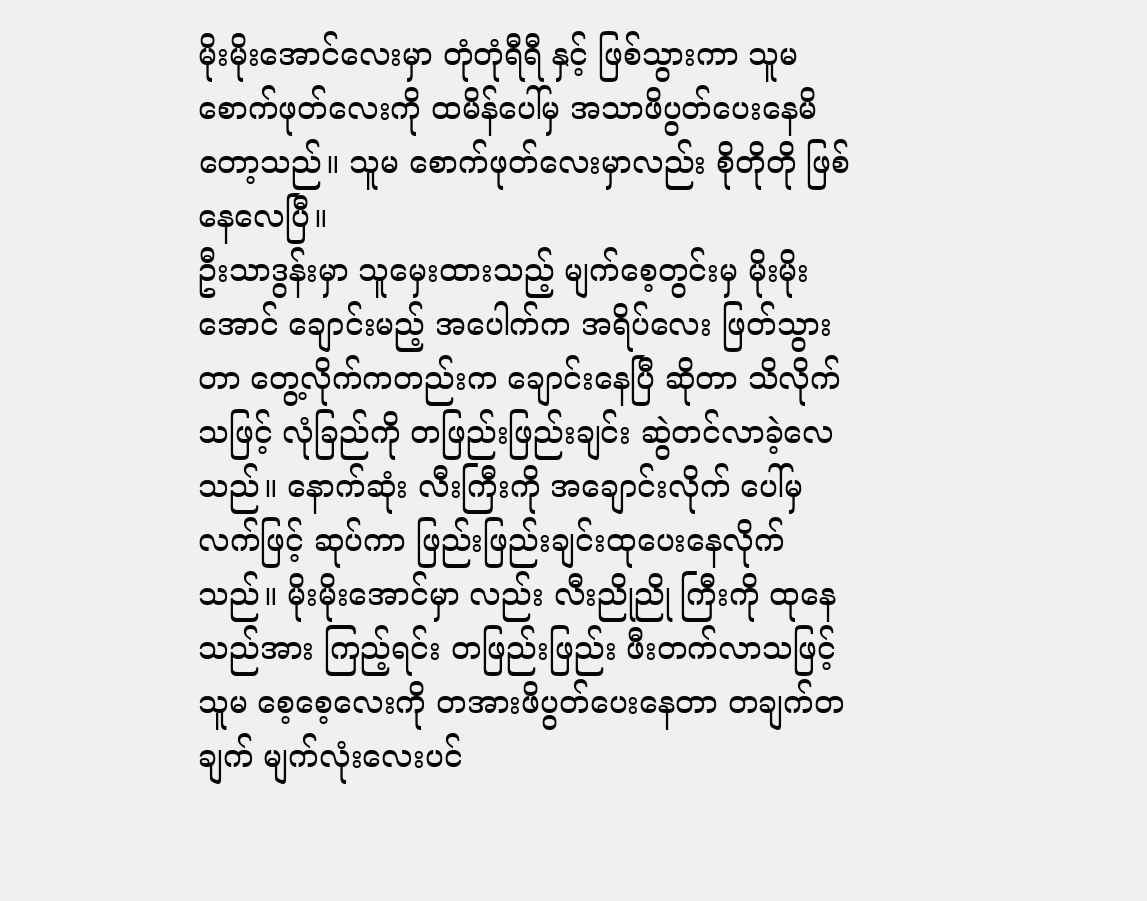မိုးမိုးအောင်လေးမှာ တုံတုံရီရီ နှင့် ဖြစ်သွားကာ သူမ စောက်ဖုတ်လေးကို ထမိန်ပေါ်မှ အသာဖိပွတ်ပေးနေမိတော့သည်။ သူမ စောက်ဖုတ်လေးမှာလည်း စိုတိုတို ဖြစ်နေလေပြီ။
ဦးသာဒွန်းမှာ သူမှေးထားသည့် မျက်စေ့တွင်းမှ မိုးမိုးအောင် ချောင်းမည့် အပေါက်က အရိပ်လေး ဖြတ်သွားတာ တွေ့လိုက်ကတည်းက ချောင်းနေပြီ ဆိုတာ သိလိုက်သဖြင့် လုံခြည်ကို တဖြည်းဖြည်းချင်း ဆွဲတင်လာခဲ့လေသည်။ နောက်ဆုံး လီးကြီးကို အချောင်းလိုက် ပေါ်မှ လက်ဖြင့် ဆုပ်ကာ ဖြည်းဖြည်းချင်းထုပေးနေလိုက်သည်။ မိုးမိုးအောင်မှာ လည်း လီးညိုညို ကြီးကို ထုနေသည်အား ကြည့်ရင်း တဖြည်းဖြည်း ဖီးတက်လာသဖြင့် သူမ စေ့စေ့လေးကို တအားဖိပွတ်ပေးနေတာ တချက်တချက် မျက်လုံးလေးပင်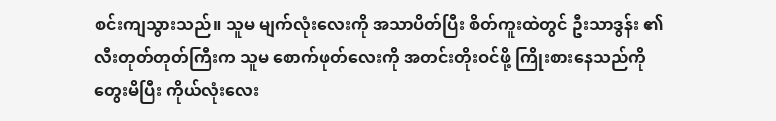စင်းကျသွားသည်။ သူမ မျက်လုံးလေးကို အသာပိတ်ပြီး စိတ်ကူးထဲတွင် ဦးသာဒွန်း ၏ လီးတုတ်တုတ်ကြီးက သူမ စောက်ဖုတ်လေးကို အတင်းတိုးဝင်ဖို့ ကြိုးစားနေသည်ကို တွေးမိပြီး ကိုယ်လုံးလေး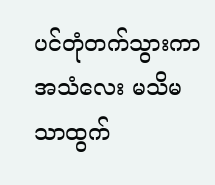ပင်တုံတက်သွားကာ အသံလေး မသိမသာထွက်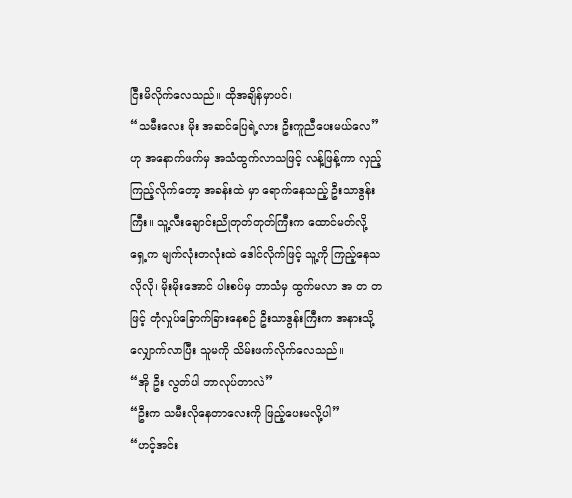ငြီးမိလိုက်လေသည်။ ထိုအချိန်မှာပင်၊
“သမီးလေး မိုး အဆင်ပြေရဲ့လား ဦးကူညီပေးမယ်လေ”
ဟု အနောက်ဖက်မှ အသံထွက်လာသဖြင့် လန့်ဖြန့်ကာ လှည့်ကြည့်လိုက်တော့ အခန်းထဲ မှာ ရောက်နေသည့် ဦးသာဒွန်းကြီး။ သူ့လီးချောင်းညိုတုတ်တုတ်ကြီးက ထောင်မတ်လို့ ရှေ့က မျက်လုံးတလုံးထဲ ဒေါင်လိုက်ဖြင့် သူ့ကို ကြည့်နေသလိုလို၊ မိုးမိုးအောင် ပါးစပ်မှ ဘာသံမှ ထွက်မလာ အ တ တ ဖြင့် တုံလှုပ်ခြောက်ခြားနေစဉ် ဦးသာဒွန်းကြီးက အနားသို့ လျှောက်လာပြီး သူမကို သိမ်းဖက်လိုက်လေသည်။
“အို ဦး လွတ်ပါ ဘာလုပ်တာလဲ”
“ဦးက သမီးလိုနေတာလေးကို ဖြည့်ပေးမလို့ပါ”
“ဟင့်အင်း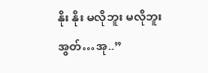နိုး နိုး မလိုဘူး မလိုဘူး အွတ်…အု..”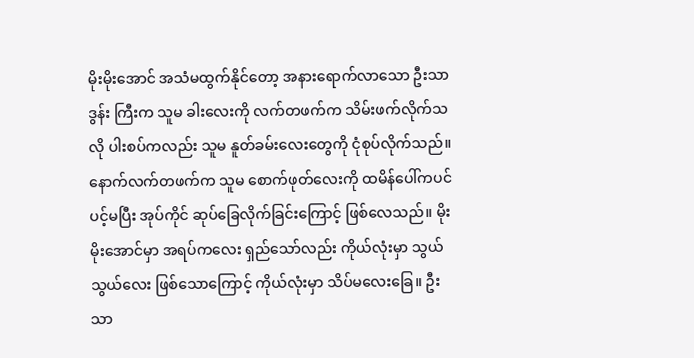မိုးမိုးအောင် အသံမထွက်နိုင်တော့ အနားရောက်လာသော ဦးသာဒွန်း ကြီးက သူမ ခါးလေးကို လက်တဖက်က သိမ်းဖက်လိုက်သလို ပါးစပ်ကလည်း သူမ နူတ်ခမ်းလေးတွေကို ငုံစုပ်လိုက်သည်။ နောက်လက်တဖက်က သူမ စောက်ဖုတ်လေးကို ထမိန်ပေါ်ကပင် ပင့်မပြီး အုပ်ကိုင် ဆုပ်ခြေလိုက်ခြင်းကြောင့် ဖြစ်လေသည်။ မိုးမိုးအောင်မှာ အရပ်ကလေး ရှည်သော်လည်း ကိုယ်လုံးမှာ သွယ်သွယ်လေး ဖြစ်သောကြောင့် ကိုယ်လုံးမှာ သိပ်မလေးခြေ။ ဦးသာ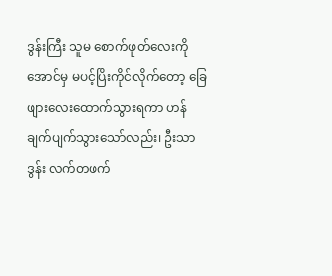ဒွန်းကြီး သူမ စောက်ဖုတ်လေးကို အောင်မှ မပင့်ပြိးကိုင်လိုက်တော့ ခြေဖျားလေးထောက်သွားရကာ ဟန်ချက်ပျက်သွားသော်လည်း၊ ဦးသာဒွန်း လက်တဖက်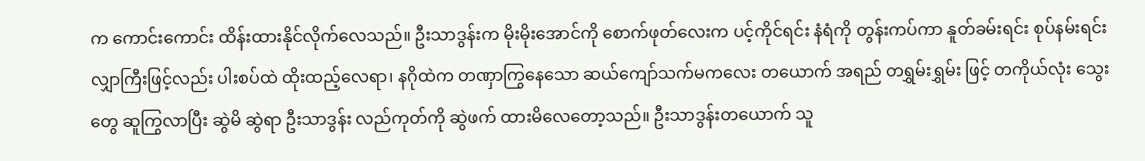က ကောင်းကောင်း ထိန်းထားနိုင်လိုက်လေသည်။ ဦးသာဒွန်းက မိုးမိုးအောင်ကို စောက်ဖုတ်လေးက ပင့်ကိုင်ရင်း နံရံကို တွန်းကပ်ကာ နူတ်ခမ်းရင်း စုပ်နမ်းရင်း လျှာကြီးဖြင့်လည်း ပါးစပ်ထဲ ထိုးထည့်လေရာ၊ နဂိုထဲက တဏှာကြွနေသော ဆယ်ကျော်သက်မကလေး တယောက် အရည် တရွှမ်းရွှမ်း ဖြင့် တကိုယ်လုံး သွေးတွေ ဆူကြွလာပြီး ဆွဲမိ ဆွဲရာ ဦးသာဒွန်း လည်ကုတ်ကို ဆွဲဖက် ထားမိလေတော့သည်။ ဦးသာဒွန်းတယောက် သူ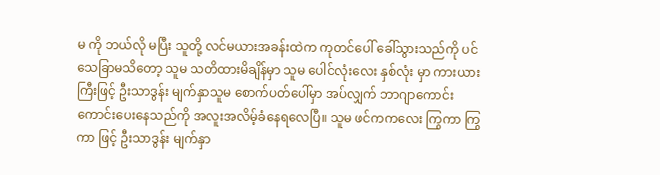မ ကို ဘယ်လို မပြီး သူတို့ လင်မယားအခန်းထဲက ကုတင်ပေါ် ခေါ်သွားသည်ကို ပင် သေခြာမသိတော့ သူမ သတိထားမိချိန်မှာ သူမ ပေါင်လုံးလေး နှစ်လုံး မှာ ကားယားကြီးဖြင့် ဦးသာဒွန်း မျက်နှာသူမ စောက်ပတ်ပေါ်မှာ အပ်လျှက် ဘာဂျာကောင်းကောင်းပေးနေသည်ကို အလူးအလိမ့်ခံနေရလေပြီ။ သူမ ဖင်ကကလေး ကြွကာ ကြွကာ ဖြင့် ဦးသာဒွန်း မျက်နှာ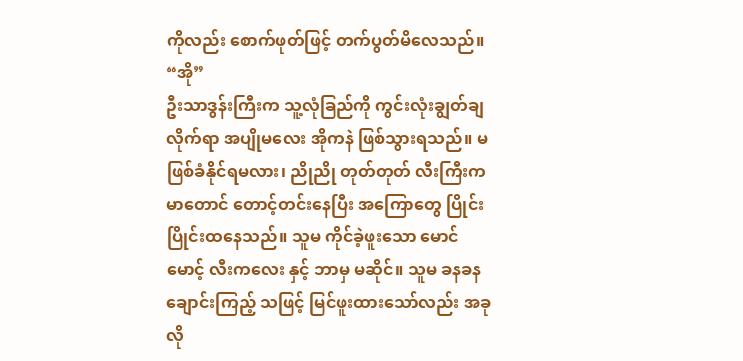ကိုလည်း စောက်ဖုတ်ဖြင့် တက်ပွတ်မိလေသည်။
“အို”
ဦးသာဒွန်းကြီးက သူ့လုံခြည်ကို ကွင်းလုံးချွတ်ချလိုက်ရာ အပျိုမလေး အိုကနဲ ဖြစ်သွားရသည်။ မဖြစ်ခံနိုင်ရမလား၊ ညိုညို တုတ်တုတ် လီးကြီးက မာတောင် တောင့်တင်းနေပြီး အကြောတွေ ပြိုင်းပြိုင်းထနေသည်။ သူမ ကိုင်ခဲ့ဖူးသော မောင်မောင့် လီးကလေး နှင့် ဘာမှ မဆိုင်။ သူမ ခနခန ချောင်းကြည့် သဖြင့် မြင်ဖူးထားသော်လည်း အခုလို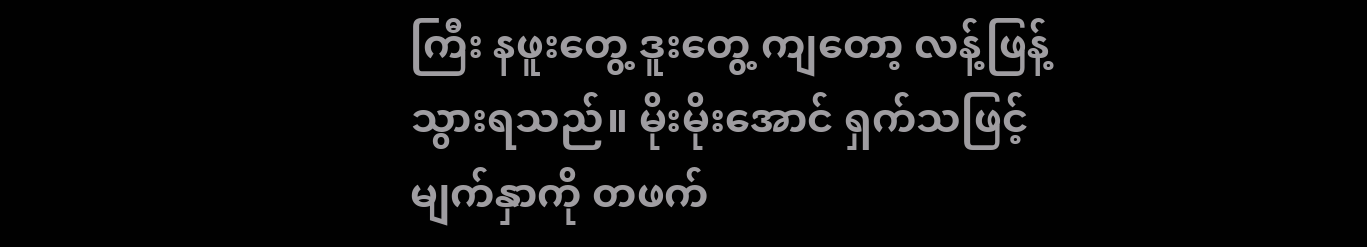ကြီး နဖူးတွေ့ ဒူးတွေ့ ကျတော့ လန့်ဖြန့်သွားရသည်။ မိုးမိုးအောင် ရှက်သဖြင့် မျက်နှာကို တဖက်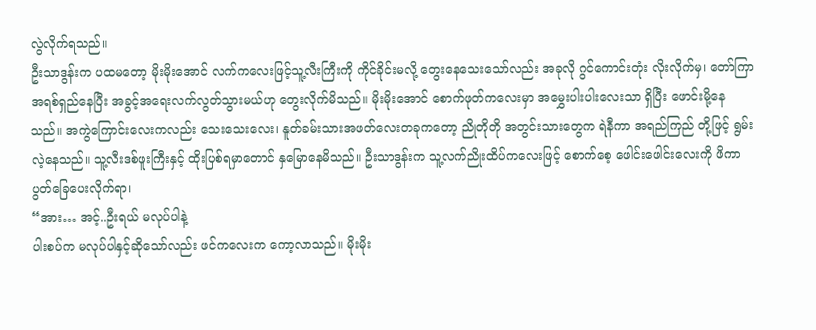လွဲလိုက်ရသည်။
ဦးသာဒွန်းက ပထမတော့ မိုးမိုးအောင် လက်ကလေးဖြင့်သူ့လီးကြီးကို ကိုင်ခိုင်းမလို့ တွေးနေသေးသော်လည်း အခုလို ဂွင်ကောင်းတုံး လိုးလိုက်မှ၊ တော်ကြာ အရစ်ရှည်နေပြီး အခွင့်အရေးလက်လွတ်သွားမယ်ဟု တွေးလိုက်မိသည်။ မိုးမိုးအောင် စောက်ဖုတ်ကလေးမှာ အမွှေးပါးပါးလေးသာ ရှိပြီး ဖောင်းမို့နေသည်။ အကွဲကြောင်းလေးကလည်း သေးသေးလေး၊ နူတ်ခမ်းသားအဖတ်လေးတခုကတော့ ညိုတိုတို အတွင်းသားတွေက ရဲနီကာ အရည်ကြည် တို့ဖြင့် ရွမ်းလဲ့နေသည်။ သူ့လီးဒစ်ဖူးကြီးနှင့် ထိုးပြစ်ရမှာတောင် နှမြောနေမိသည်။ ဦးသာဒွန်းက သူ့လက်ညိုးထိပ်ကလေးဖြင့် စောက်စေ့ ဖေါင်းဖေါင်းလေးကို ဖိကာ ပွတ်ခြေပေးလိုက်ရာ၊
“အား… အင့်..ဦးရယ် မလုပ်ပါနဲ့
ပါးစပ်က မလုပ်ပါနှင့်ဆိုသော်လည်း ဖင်ကလေးက ကော့လာသည်။ မိုးမိုး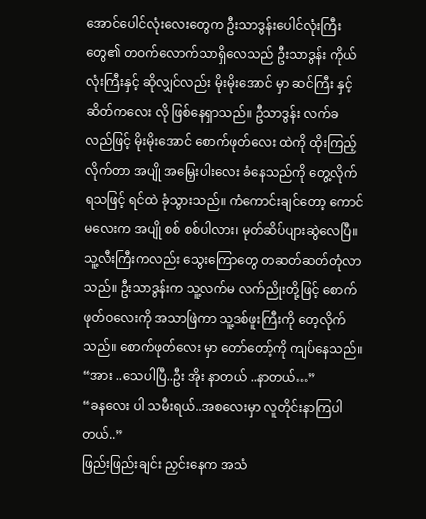အောင်ပေါင်လုံးလေးတွေက ဦးသာဒွန်းပေါင်လုံးကြီးတွေ၏ တဝက်လောက်သာရှိလေသည် ဦးသာဒွန်း ကိုယ်လုံးကြီးနှင့် ဆိုလျှင်လည်း မိုးမိုးအောင် မှာ ဆင်ကြီး နှင့် ဆိတ်ကလေး လို ဖြစ်နေရှာသည်။ ဦသာဒွန်း လက်ခလည်ဖြင့် မိုးမိုးအောင် စောက်ဖုတ်လေး ထဲကို ထိုးကြည့်လိုက်တာ အပျို အမြှေးပါးလေး ခံနေသည်ကို တွေ့လိုက်ရသဖြင့် ရင်ထဲ ခုံသွားသည်။ ကံကောင်းချင်တော့ ကောင်မလေးက အပျို စစ် စစ်ပါလား၊ မုတ်ဆိပ်ပျားဆွဲလေပြီ။ သူ့လီးကြီးကလည်း သွေးကြောတွေ တဆတ်ဆတ်တုံလာသည်။ ဦးသာဒွန်းက သူ့လက်မ လက်ညိုးတို့ဖြင့် စောက်ဖုတ်ဝလေးကို အသာဖြဲကာ သူ့ဒစ်ဖူးကြီးကို တေ့လိုက်သည်။ စောက်ဖုတ်လေး မှာ တော်တော့်ကို ကျပ်နေသည်။
“အား ..သေပါပြီ..ဦး အိုး နာတယ် ..နာတယ်…”
“ခနလေး ပါ သမီးရယ်..အစလေးမှာ လူတိုင်းနာကြပါတယ်..”
ဖြည်းဖြည်းချင်း ညှင်းနေက အသံ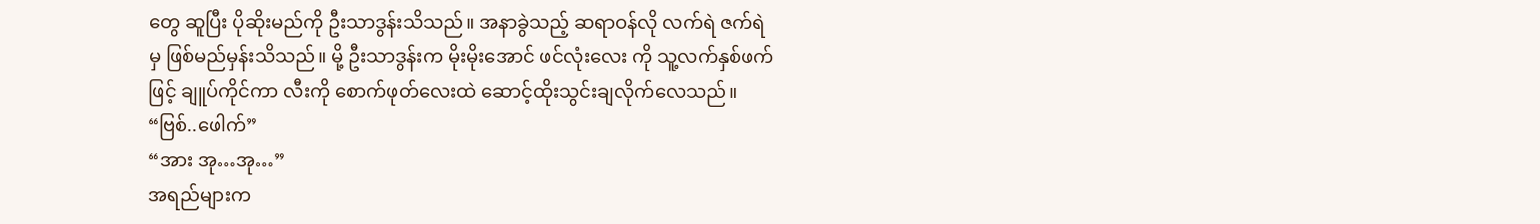တွေ ဆူပြီး ပိုဆိုးမည်ကို ဦးသာဒွန်းသိသည်။ အနာခွဲသည့် ဆရာဝန်လို လက်ရဲ ဇက်ရဲမှ ဖြစ်မည်မှန်းသိသည်။ မို့ ဦးသာဒွန်းက မိုးမိုးအောင် ဖင်လုံးလေး ကို သူ့လက်နှစ်ဖက်ဖြင့် ချူပ်ကိုင်ကာ လီးကို စောက်ဖုတ်လေးထဲ ဆောင့်ထိုးသွင်းချလိုက်လေသည်။
“ဗြစ်..ဖေါက်”
“အား အု…အု…”
အရည်များက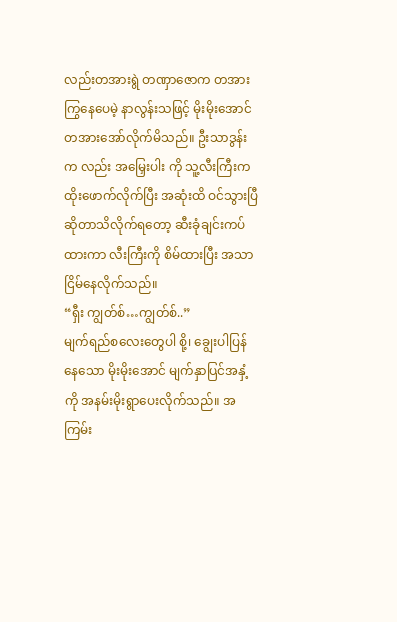လည်းတအားရွဲ တဏှာဇောက တအားကြွနေပေမဲ့ နာလွန်းသဖြင့် မိုးမိုးအောင် တအားအော်လိုက်မိသည်။ ဦးသာဒွန်းက လည်း အမြှေးပါး ကို သူ့လီးကြီးက ထိုးဖောက်လိုက်ပြီး အဆုံးထိ ဝင်သွားပြီ ဆိုတာသိလိုက်ရတော့ ဆီးခုံချင်းကပ်ထားကာ လီးကြီးကို စိမ်ထားပြီး အသာငြိမ်နေလိုက်သည်။
“ရှီး ကျွတ်စ်…ကျွတ်စ်..”
မျက်ရည်စလေးတွေပါ စို့၊ ချွေးပါပြန်နေသော မိုးမိုးအောင် မျက်နှာပြင်အနှံ့ကို အနမ်းမိုးရွာပေးလိုက်သည်။ အကြမ်း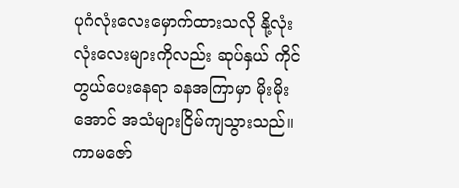ပုဂံလုံးလေးမှောက်ထားသလို နို့လုံးလုံးလေးများကိုလည်း ဆုပ်နှယ် ကိုင်တွယ်ပေးနေရာ ခနအကြာမှာ မိုးမိုးအောင် အသံများငြိမ်ကျသွားသည်။ ကာမဇော်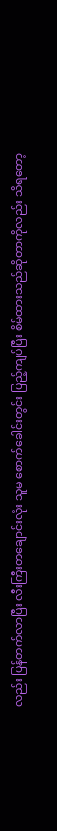လည်း ပြန်တက်လာပြီး လီးကြီးတချောင်းလုံး သူမ စောက်ခေါင်းတွင်း ပြည့်ကျပ်ပြီး စိမ်ထားသည်ဆိုတာကိုလည်း သိရတော့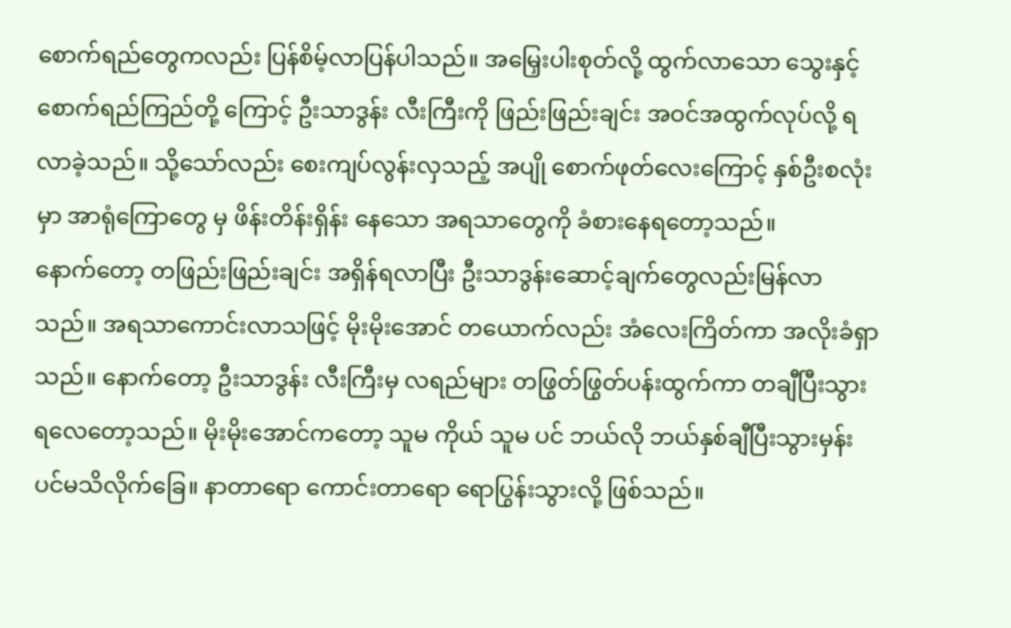စောက်ရည်တွေကလည်း ပြန်စိမ့်လာပြန်ပါသည်။ အမြှေးပါးစုတ်လို့ ထွက်လာသော သွေးနှင့် စောက်ရည်ကြည်တို့ ကြောင့် ဦးသာဒွန်း လီးကြီးကို ဖြည်းဖြည်းချင်း အဝင်အထွက်လုပ်လို့ ရလာခဲ့သည်။ သို့သော်လည်း စေးကျပ်လွန်းလှသည့် အပျို စောက်ဖုတ်လေးကြောင့် နှစ်ဦးစလုံးမှာ အာရုံကြောတွေ မှ ဖိန်းတိန်းရှိန်း နေသော အရသာတွေကို ခံစားနေရတော့သည်။
နောက်တော့ တဖြည်းဖြည်းချင်း အရှိန်ရလာပြီး ဦးသာဒွန်းဆောင့်ချက်တွေလည်းမြန်လာသည်။ အရသာကောင်းလာသဖြင့် မိုးမိုးအောင် တယောက်လည်း အံလေးကြိတ်ကာ အလိုးခံရှာသည်။ နောက်တော့ ဦးသာဒွန်း လီးကြီးမှ လရည်များ တဖြွတ်ဖြွတ်ပန်းထွက်ကာ တချီပြီးသွားရလေတော့သည်။ မိုးမိုးအောင်ကတော့ သူမ ကိုယ် သူမ ပင် ဘယ်လို ဘယ်နှစ်ချီပြီးသွားမှန်းပင်မသိလိုက်ခြေ။ နာတာရော ကောင်းတာရော ရောပြွန်းသွားလို့ ဖြစ်သည်။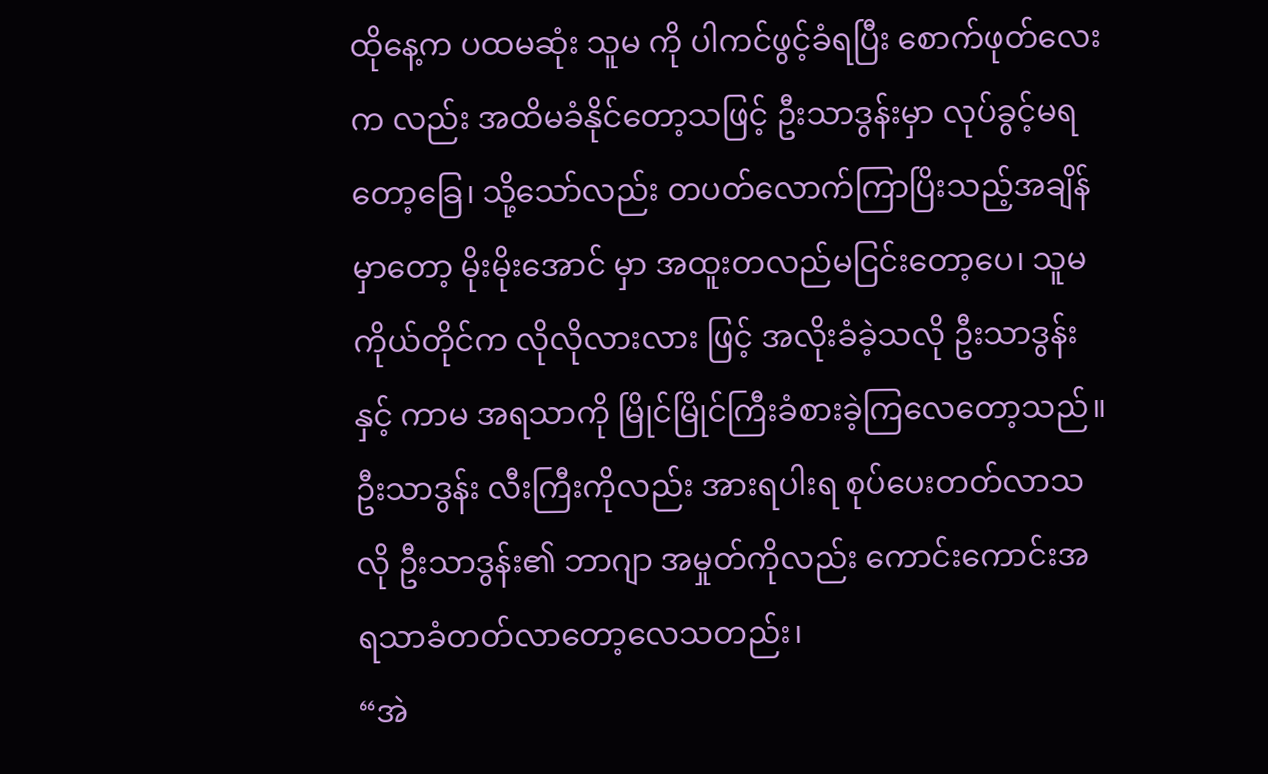ထိုနေ့က ပထမဆုံး သူမ ကို ပါကင်ဖွင့်ခံရပြီး စောက်ဖုတ်လေးက လည်း အထိမခံနိုင်တော့သဖြင့် ဦးသာဒွန်းမှာ လုပ်ခွင့်မရတော့ခြေ၊ သို့သော်လည်း တပတ်လောက်ကြာပြိးသည့်အချိန်မှာတော့ မိုးမိုးအောင် မှာ အထူးတလည်မငြင်းတော့ပေ၊ သူမ ကိုယ်တိုင်က လိုလိုလားလား ဖြင့် အလိုးခံခဲ့သလို ဦးသာဒွန်းနှင့် ကာမ အရသာကို မြိုင်မြိုင်ကြီးခံစားခဲ့ကြလေတော့သည်။ ဦးသာဒွန်း လီးကြီးကိုလည်း အားရပါးရ စုပ်ပေးတတ်လာသလို ဦးသာဒွန်း၏ ဘာဂျာ အမှုတ်ကိုလည်း ကောင်းကောင်းအရသာခံတတ်လာတော့လေသတည်း၊
“အဲ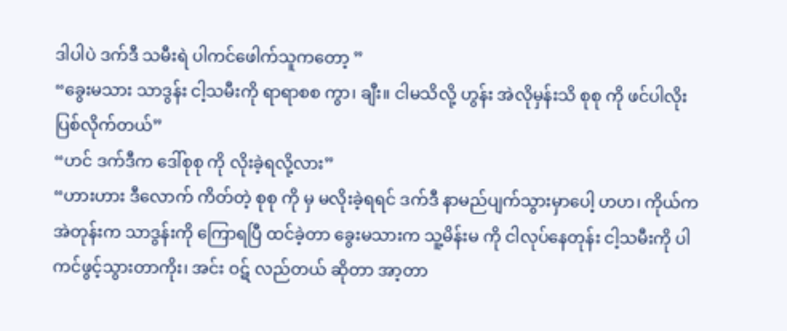ဒါပါပဲ ဒက်ဒီ သမီးရဲ ပါကင်ဖေါက်သူကတော့ ”
“ခွေးမသား သာဒွန်း ငါ့သမီးကို ရာရာစစ ကွာ၊ ချီး။ ငါမသိလို့ ဟွန်း အဲလိုမှန်းသိ စုစု ကို ဖင်ပါလိုးပြစ်လိုက်တယ်”
“ဟင် ဒက်ဒီက ဒေါ်စုစု ကို လိုးခဲ့ရလို့လား”
“ဟားဟား ဒီလောက် ကိတ်တဲ့ စုစု ကို မှ မလိုးခဲ့ရရင် ဒက်ဒီ နာမည်ပျက်သွားမှာပေါ့ ဟဟ၊ ကိုယ်က အဲတုန်းက သာဒွန်းကို ကြောရပြီ ထင်ခဲ့တာ ခွေးမသားက သူ့မိန်းမ ကို ငါလုပ်နေတုန်း ငါ့သမီးကို ပါကင်ဖွင့်သွားတာကိုး၊ အင်း ဝဋ် လည်တယ် ဆိုတာ အာ့တာ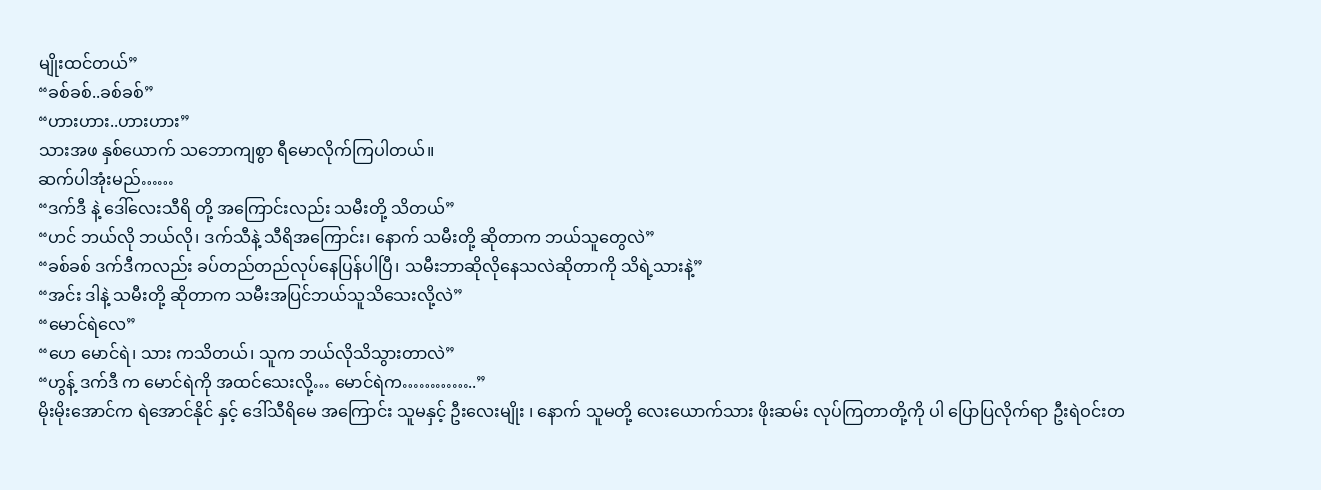မျိုးထင်တယ်”
“ခစ်ခစ်..ခစ်ခစ်”
“ဟားဟား..ဟားဟား”
သားအဖ နှစ်ယောက် သဘောကျစွာ ရီမောလိုက်ကြပါတယ်။
ဆက်ပါအုံးမည်……
“ဒက်ဒီ နဲ့ ဒေါ်လေးသီရိ တို့ အကြောင်းလည်း သမီးတို့ သိတယ်”
“ဟင် ဘယ်လို ဘယ်လို၊ ဒက်သီနဲ့ သီရိအကြောင်း၊ နောက် သမီးတို့ ဆိုတာက ဘယ်သူတွေလဲ”
“ခစ်ခစ် ဒက်ဒီကလည်း ခပ်တည်တည်လုပ်နေပြန်ပါပြီ၊ သမီးဘာဆိုလိုနေသလဲဆိုတာကို သိရဲ့သားနဲ့”
“အင်း ဒါနဲ့ သမီးတို့ ဆိုတာက သမီးအပြင်ဘယ်သူသိသေးလို့လဲ”
“မောင်ရဲလေ”
“ဟေ မောင်ရဲ၊ သား ကသိတယ်၊ သူက ဘယ်လိုသိသွားတာလဲ”
“ဟွန့် ဒက်ဒီ က မောင်ရဲကို အထင်သေးလို့… မောင်ရဲက…………..”
မိုးမိုးအောင်က ရဲအောင်နိုင် နှင့် ဒေါ်သီရိမေ အကြောင်း သူမနှင့် ဦးလေးမျိုး ၊ နောက် သူမတို့ လေးယောက်သား ဖိုးဆမ်း လုပ်ကြတာတို့ကို ပါ ပြောပြလိုက်ရာ ဦးရဲဝင်းတ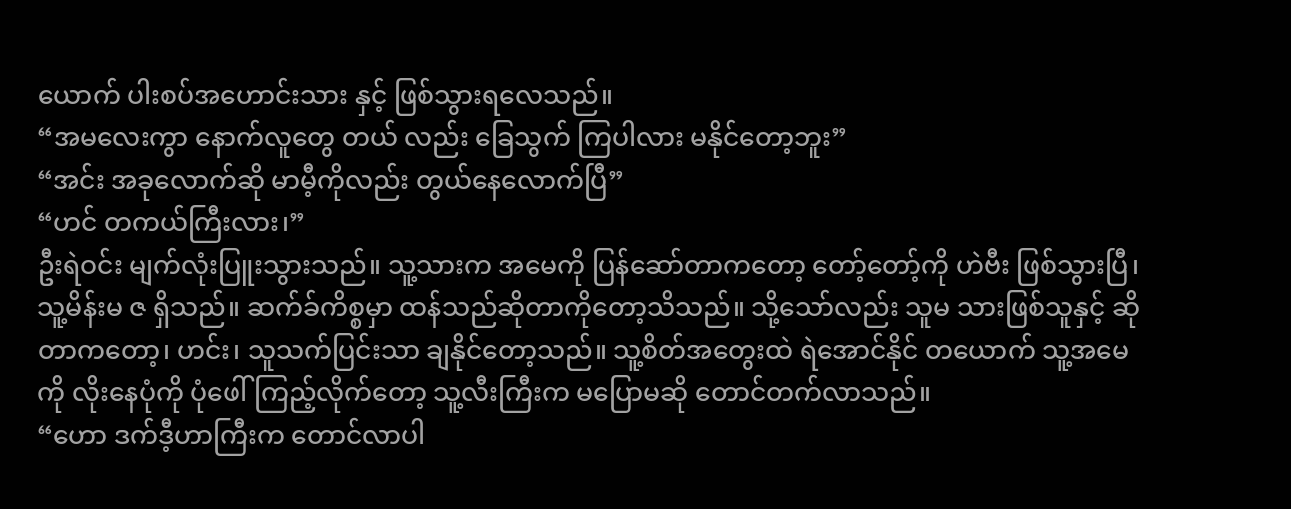ယောက် ပါးစပ်အဟောင်းသား နှင့် ဖြစ်သွားရလေသည်။
“အမလေးကွာ နောက်လူတွေ တယ် လည်း ခြေသွက် ကြပါလား မနိုင်တော့ဘူး”
“အင်း အခုလောက်ဆို မာမီ့ကိုလည်း တွယ်နေလောက်ပြီ”
“ဟင် တကယ်ကြီးလား၊”
ဦးရဲဝင်း မျက်လုံးပြူးသွားသည်။ သူ့သားက အမေကို ပြန်ဆော်တာကတော့ တော့်တော့်ကို ဟဲဗီး ဖြစ်သွားပြီ၊ သူ့မိန်းမ ဇ ရှိသည်။ ဆက်ခ်ကိစ္စမှာ ထန်သည်ဆိုတာကိုတော့သိသည်။ သို့သော်လည်း သူမ သားဖြစ်သူနှင့် ဆိုတာကတော့၊ ဟင်း၊ သူသက်ပြင်းသာ ချနိုင်တော့သည်။ သူ့စိတ်အတွေးထဲ ရဲအောင်နိုင် တယောက် သူ့အမေကို လိုးနေပုံကို ပုံဖေါ်ကြည့်လိုက်တော့ သူ့လီးကြီးက မပြောမဆို တောင်တက်လာသည်။
“ဟော ဒက်ဒီ့ဟာကြီးက တောင်လာပါ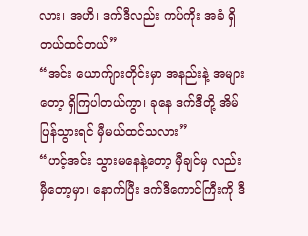လား၊ အဟိ၊ ဒက်ဒီလည်း ကပ်ကိုး အခံ ရှိတယ်ထင်တယ်”
“အင်း ယောက်ျားတိုင်းမှာ အနည်းနဲ့ အများတော့ ရှိကြပါတယ်ကွာ၊ ခုနေ ဒက်ဒီတို့ အိမ်ပြန်သွားရင် မှီမယ်ထင်သလား”
“ဟင့်အင်း သွားမနေနဲ့တော့ မှီချင်မှ လည်းမှီတော့မှာ၊ နောက်ပြီး ဒက်ဒီကောင်ကြီးကို ဒီ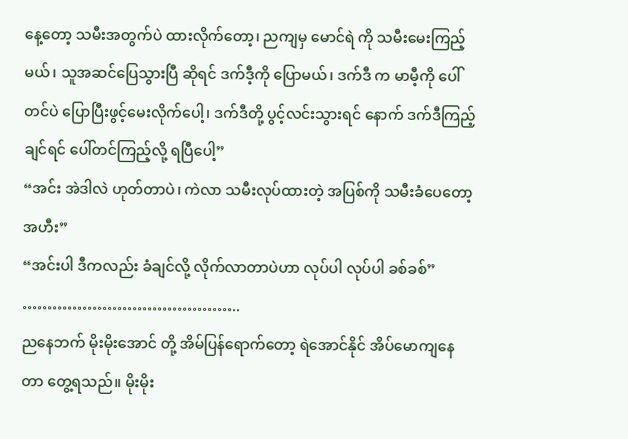နေ့တော့ သမီးအတွက်ပဲ ထားလိုက်တော့၊ ညကျမှ မောင်ရဲ ကို သမီးမေးကြည့်မယ်၊ သူအဆင်ပြေသွားပြီ ဆိုရင် ဒက်ဒီ့ကို ပြောမယ်၊ ဒက်ဒီ က မာမီ့ကို ပေါ်တင်ပဲ ပြောပြီးဖွင့်မေးလိုက်ပေါ့၊ ဒက်ဒီတို့ ပွင့်လင်းသွားရင် နောက် ဒက်ဒီကြည့်ချင်ရင် ပေါ်တင်ကြည့်လို့ ရပြီပေါ့”
“အင်း အဲဒါလဲ ဟုတ်တာပဲ၊ ကဲလာ သမီးလုပ်ထားတဲ့ အပြစ်ကို သမီးခံပေတော့အဟီး”
“အင်းပါ ဒီကလည်း ခံချင်လို့ လိုက်လာတာပဲဟာ လုပ်ပါ လုပ်ပါ ခစ်ခစ်”
……………………………………..
ညနေဘက် မိုးမိုးအောင် တို့ အိမ်ပြန်ရောက်တော့ ရဲအောင်နိုင် အိပ်မောကျနေတာ တွေ့ရသည်။ မိုးမိုး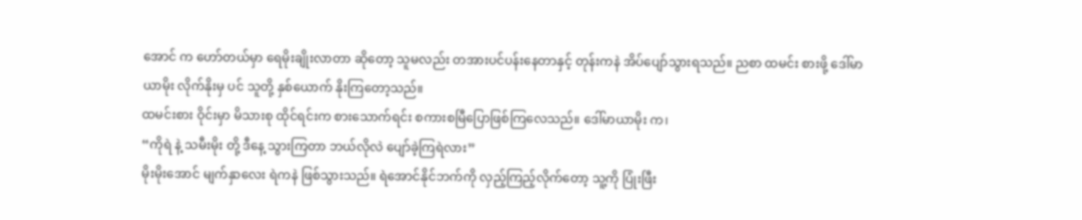အောင် က ဟော်တယ်မှာ ရေမိုးချိုးလာတာ ဆိုတော့ သူမလည်း တအားပင်ပန်းနေတာနှင့် တုန်းကနဲ အိပ်ပျော်သွားရသည်။ ညစာ ထမင်း စားဖို့ ဒေါ်မာယာမိုး လိုက်နိုးမှ ပင် သူတို့ နှစ်ယောက် နိုးကြတော့သည်။
ထမင်းစား ဝိုင်းမှာ မိသားစု ထိုင်ရင်းက စားသောက်ရင်း စကားစမြီပြောဖြစ်ကြလေသည်။ ဒေါ်မာယာမိုး က၊
“ကိုရဲ နဲ့ သမီးမိုး တို့ ဒီနေ့ သွားကြတာ ဘယ်လိုလဲ ပျော်ခဲ့ကြရဲလား”
မိုးမိုးအောင် မျက်နှာလေး ရဲကနဲ ဖြစ်သွားသည်။ ရဲအောင်နိုင်ဘက်ကို လှည့်ကြည့်လိုက်တော့ သူ့ကို ပြုံးဖြီး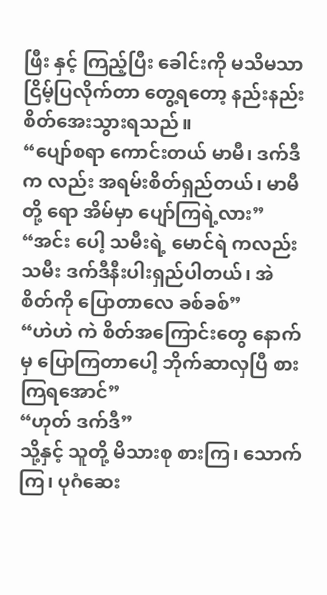ဖြီး နှင့် ကြည့်ပြီး ခေါင်းကို မသိမသာ ငြိမ့်ပြလိုက်တာ တွေ့ရတော့ နည်းနည်းစိတ်အေးသွားရသည်။
“ပျော်စရာ ကောင်းတယ် မာမီ၊ ဒက်ဒီက လည်း အရမ်းစိတ်ရှည်တယ်၊ မာမီတို့ ရော အိမ်မှာ ပျော်ကြရဲ့လား”
“အင်း ပေါ့ သမီးရဲ့ မောင်ရဲ ကလည်း သမီး ဒက်ဒီနီးပါးရှည်ပါတယ်၊ အဲ စိတ်ကို ပြောတာလေ ခစ်ခစ်”
“ဟဲဟဲ ကဲ စိတ်အကြောင်းတွေ နောက်မှ ပြောကြတာပေါ့ ဘိုက်ဆာလှပြီ စားကြရအောင်”
“ဟုတ် ဒက်ဒီ”
သို့နှင့် သူတို့ မိသားစု စားကြ၊ သောက်ကြ၊ ပုဂံဆေး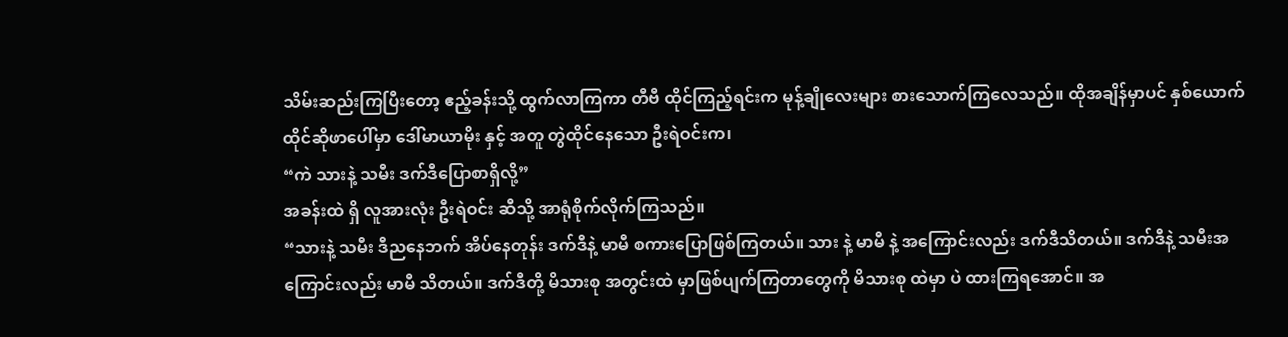သိမ်းဆည်းကြပြီးတော့ ဧည့်ခန်းသို့ ထွက်လာကြကာ တီဗီ ထိုင်ကြည့်ရင်းက မုန့်ချိုလေးများ စားသောက်ကြလေသည်။ ထိုအချိန်မှာပင် နှစ်ယောက်ထိုင်ဆိုဖာပေါ်မှာ ဒေါ်မာယာမိုး နှင့် အတူ တွဲထိုင်နေသော ဦးရဲဝင်းက၊
“ကဲ သားနဲ့ သမီး ဒက်ဒီပြောစာရှိလို့”
အခန်းထဲ ရှိ လူအားလုံး ဦးရဲဝင်း ဆီသို့ အာရုံစိုက်လိုက်ကြသည်။
“သားနဲ့ သမီး ဒီညနေဘက် အိပ်နေတုန်း ဒက်ဒီနဲ့ မာမီ စကားပြောဖြစ်ကြတယ်။ သား နဲ့ မာမီ နဲ့ အကြောင်းလည်း ဒက်ဒီသိတယ်။ ဒက်ဒီနဲ့ သမီးအကြောင်းလည်း မာမီ သိတယ်။ ဒက်ဒီတို့ မိသားစု အတွင်းထဲ မှာဖြစ်ပျက်ကြတာတွေကို မိသားစု ထဲမှာ ပဲ ထားကြရအောင်။ အ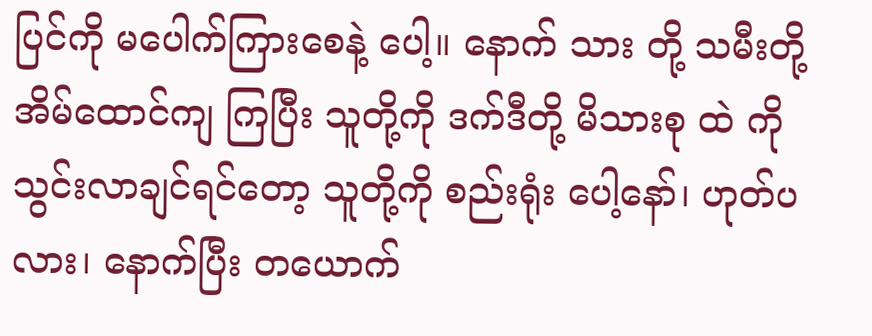ပြင်ကို မပေါက်ကြားစေနဲ့ ပေါ့။ နောက် သား တို့ သမီးတို့ အိမ်ထောင်ကျ ကြပြီး သူတို့ကို ဒက်ဒီတို့ မိသားစု ထဲ ကို သွင်းလာချင်ရင်တော့ သူတို့ကို စည်းရုံး ပေါ့နော်၊ ဟုတ်ပလား၊ နောက်ပြီး တယောက်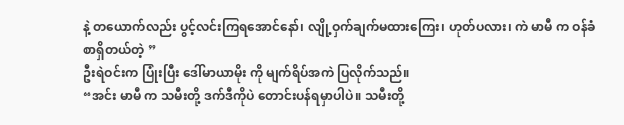နဲ့ တယောက်လည်း ပွင့်လင်းကြရအောင်နော်၊ လျို့ဝှက်ချက်မထားကြေး၊ ဟုတ်ပလား၊ ကဲ မာမီ က ဝန်ခံစာရှိတယ်တဲ့ ”
ဦးရဲဝင်းက ပြုံးပြီး ဒေါ်မာယာမိုး ကို မျက်ရိပ်အကဲ ပြလိုက်သည်။
“အင်း မာမီ က သမီးတို့ ဒက်ဒီကိုပဲ တောင်းပန်ရမှာပါပဲ။ သမီးတို့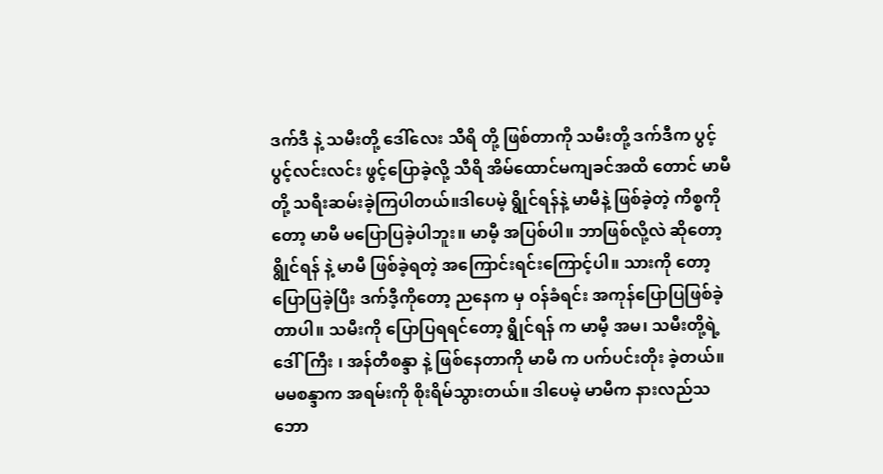ဒက်ဒီ နဲ့ သမီးတို့ ဒေါ်လေး သီရိ တို့ ဖြစ်တာကို သမီးတို့ ဒက်ဒီက ပွင့်ပွင့်လင်းလင်း ဖွင့်ပြောခဲ့လို့ သီရိ အိမ်ထောင်မကျခင်အထိ တောင် မာမီတို့ သရီးဆမ်းခဲ့ကြပါတယ်။ဒါပေမဲ့ ရွိုင်ရန်နဲ့ မာမီနဲ့ ဖြစ်ခဲ့တဲ့ ကိစ္စကိုတော့ မာမီ မပြောပြခဲ့ပါဘူး။ မာမီ့ အပြစ်ပါ။ ဘာဖြစ်လို့လဲ ဆိုတော့ ရွိုင်ရန် နဲ့ မာမီ ဖြစ်ခဲ့ရတဲ့ အကြောင်းရင်းကြောင့်ပါ။ သားကို တော့ ပြောပြခဲ့ပြီး ဒက်ဒီ့ကိုတော့ ညနေက မှ ဝန်ခံရင်း အကုန်ပြောပြဖြစ်ခဲ့တာပါ။ သမီးကို ပြောပြရရင်တော့ ရွိုင်ရန် က မာမီ့ အမ၊ သမီးတို့ရဲ့ ဒေါ်ကြီး ၊ အန်တီစန္ဒာ နဲ့ ဖြစ်နေတာကို မာမီ က ပက်ပင်းတိုး ခဲ့တယ်။ မမစန္ဒာက အရမ်းကို စိုးရိမ်သွားတယ်။ ဒါပေမဲ့ မာမီက နားလည်သဘော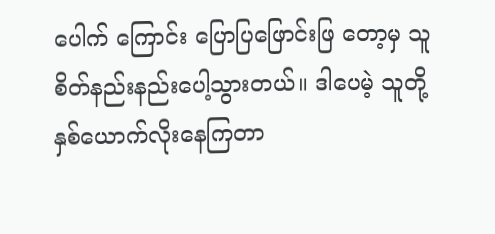ပေါက် ကြောင်း ပြောပြဖြောင်းဖြ တော့မှ သူစိတ်နည်းနည်းပေါ့သွားတယ်။ ဒါပေမဲ့ သူတို့ နှစ်ယောက်လိုးနေကြတာ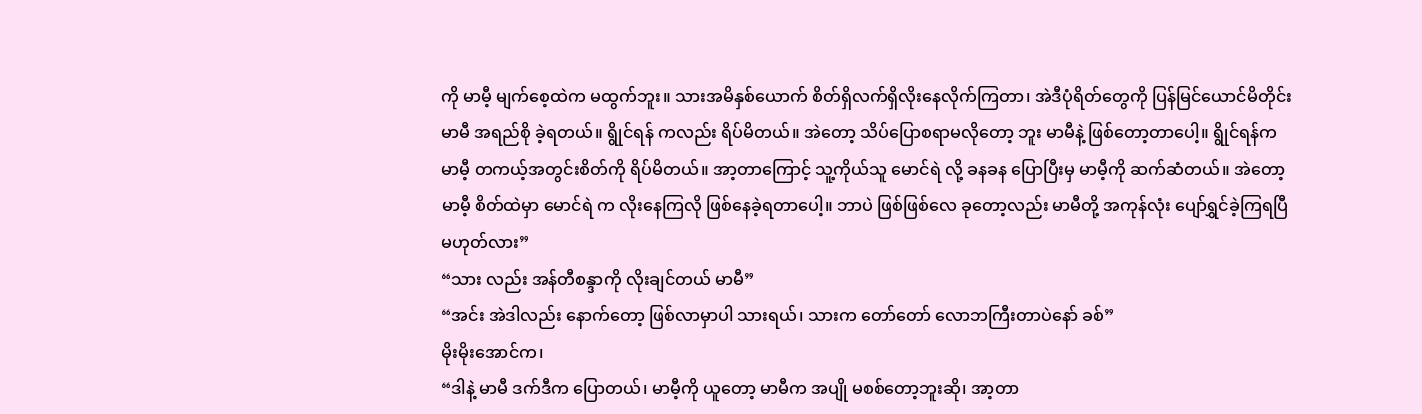ကို မာမီ့ မျက်စေ့ထဲက မထွက်ဘူး။ သားအမိနှစ်ယောက် စိတ်ရှိလက်ရှိလိုးနေလိုက်ကြတာ၊ အဲဒီပုံရိတ်တွေကို ပြန်မြင်ယောင်မိတိုင်း မာမီ အရည်စို ခဲ့ရတယ်။ ရွိုင်ရန် ကလည်း ရိပ်မိတယ်။ အဲတော့ သိပ်ပြောစရာမလိုတော့ ဘူး မာမီနဲ့ ဖြစ်တော့တာပေါ့။ ရွိုင်ရန်က မာမီ့ တကယ့်အတွင်းစိတ်ကို ရိပ်မိတယ်။ အာ့တာကြောင့် သူ့ကိုယ်သူ မောင်ရဲ လို့ ခနခန ပြောပြီးမှ မာမီ့ကို ဆက်ဆံတယ်။ အဲတော့ မာမီ့ စိတ်ထဲမှာ မောင်ရဲ က လိုးနေကြလို ဖြစ်နေခဲ့ရတာပေါ့။ ဘာပဲ ဖြစ်ဖြစ်လေ ခုတော့လည်း မာမီတို့ အကုန်လုံး ပျော်ရွှင်ခဲ့ကြရပြီမဟုတ်လား”
“သား လည်း အန်တီစန္ဒာကို လိုးချင်တယ် မာမီ”
“အင်း အဲဒါလည်း နောက်တော့ ဖြစ်လာမှာပါ သားရယ်၊ သားက တော်တော် လောဘကြီးတာပဲနော် ခစ်”
မိုးမိုးအောင်က၊
“ဒါနဲ့ မာမီ ဒက်ဒီက ပြောတယ်၊ မာမီ့ကို ယူတော့ မာမီက အပျို မစစ်တော့ဘူးဆို၊ အာ့တာ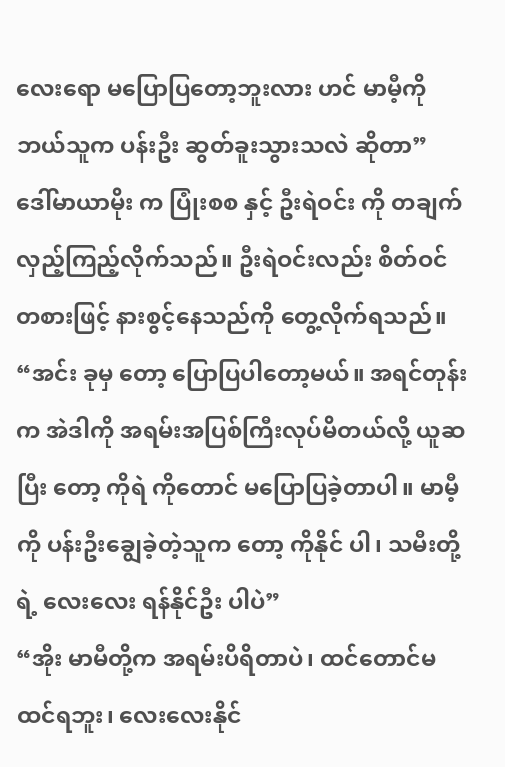လေးရော မပြောပြတော့ဘူးလား ဟင် မာမီ့ကို ဘယ်သူက ပန်းဦး ဆွတ်ခူးသွားသလဲ ဆိုတာ”
ဒေါ်မာယာမိုး က ပြုံးစစ နှင့် ဦးရဲဝင်း ကို တချက်လှည့်ကြည့်လိုက်သည်။ ဦးရဲဝင်းလည်း စိတ်ဝင်တစားဖြင့် နားစွင့်နေသည်ကို တွေ့လိုက်ရသည်။
“အင်း ခုမှ တော့ ပြောပြပါတော့မယ်။ အရင်တုန်းက အဲဒါကို အရမ်းအပြစ်ကြီးလုပ်မိတယ်လို့ ယူဆပြီး တော့ ကိုရဲ ကိုတောင် မပြောပြခဲ့တာပါ။ မာမီ့ကို ပန်းဦးချွေခဲ့တဲ့သူက တော့ ကိုနိုင် ပါ၊ သမီးတို့ရဲ့ လေးလေး ရန်နိုင်ဦး ပါပဲ”
“အိုး မာမီတို့က အရမ်းပိရိတာပဲ၊ ထင်တောင်မထင်ရဘူး၊ လေးလေးနိုင်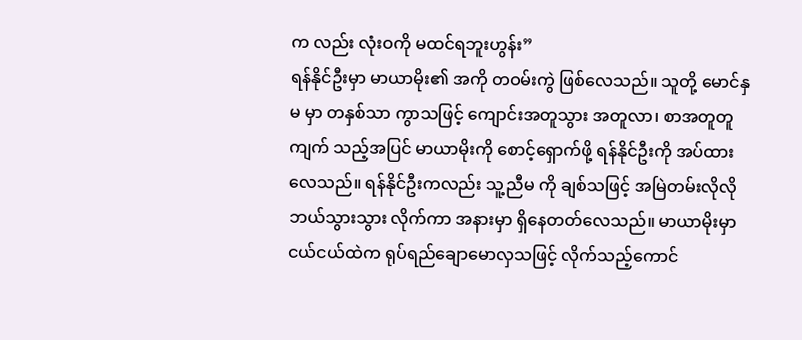က လည်း လုံးဝကို မထင်ရဘူးဟွန်း”
ရန်နိုင်ဦးမှာ မာယာမိုး၏ အကို တဝမ်းကွဲ ဖြစ်လေသည်။ သူတို့ မောင်နှမ မှာ တနှစ်သာ ကွာသဖြင့် ကျောင်းအတူသွား အတူလာ၊ စာအတူတူကျက် သည့်အပြင် မာယာမိုးကို စောင့်ရှောက်ဖို့ ရန်နိုင်ဦးကို အပ်ထားလေသည်။ ရန်နိုင်ဦးကလည်း သူ့ညီမ ကို ချစ်သဖြင့် အမြဲတမ်းလိုလို ဘယ်သွားသွား လိုက်ကာ အနားမှာ ရှိနေတတ်လေသည်။ မာယာမိုးမှာ ငယ်ငယ်ထဲက ရုပ်ရည်ချောမောလှသဖြင့် လိုက်သည့်ကောင်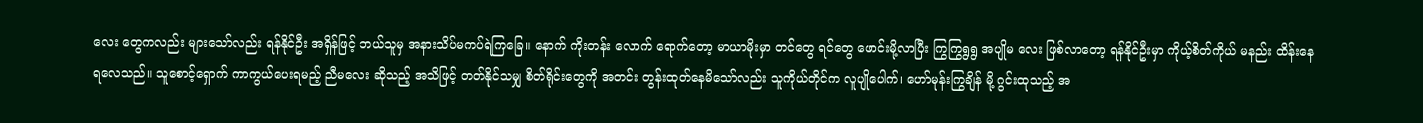လေး တွေကလည်း များသော်လည်း ရန်နိုင်ဦး အရှိန်ဖြင့် ဘယ်သူမှ အနားသိပ်မကပ်ရဲကြခြေ။ နောက် ကိုးတန်း လောက် ရောက်တော့ မာယာမိုးမှာ တင်တွေ ရင်တွေ ဖောင်းမို့လာပြီး ကြွကြွရွရွ အပျိုမ လေး ဖြစ်လာတော့ ရန်နိုင်ဦးမှာ ကိုယ့်စိတ်ကိုယ် မနည်း ထိန်းနေရလေသည်။ သူစောင့်ရှောက် ကာကွယ်ပေးရမည့် ညီမလေး ဆိုသည့် အသိဖြင့် တတ်နိုင်သမျှ စိတ်ရိုင်းတွေကို အတင်း တွန်းထုတ်နေမိသော်လည်း သူကိုယ်တိုင်က လူပျိုပေါက်၊ ဟော်မုန်းကြွချိန် မို့ ဂွင်းထုသည့် အ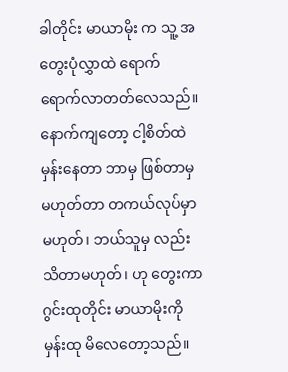ခါတိုင်း မာယာမိုး က သူ့ အတွေးပုံလွှာထဲ ရောက်ရောက်လာတတ်လေသည်။ နောက်ကျတော့ ငါ့စိတ်ထဲ မှန်းနေတာ ဘာမှ ဖြစ်တာမှ မဟုတ်တာ တကယ်လုပ်မှာ မဟုတ်၊ ဘယ်သူမှ လည်းသိတာမဟုတ်၊ ဟု တွေးကာ ဂွင်းထုတိုင်း မာယာမိုးကို မှန်းထု မိလေတော့သည်။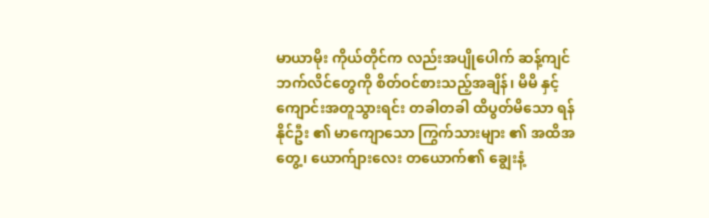မာယာမိုး ကိုယ်တိုင်က လည်းအပျိုပေါက် ဆန့်ကျင်ဘက်လိင်တွေကို စိတ်ဝင်စားသည့်အချိန်၊ မိမိ နှင့် ကျောင်းအတူသွားရင်း တခါတခါ ထိပွတ်မိသော ရန်နိုင်ဦး ၏ မာကျောသော ကြွက်သားများ ၏ အထိအတွေ့၊ ယောက်ျားလေး တယောက်၏ ချွေးနံ့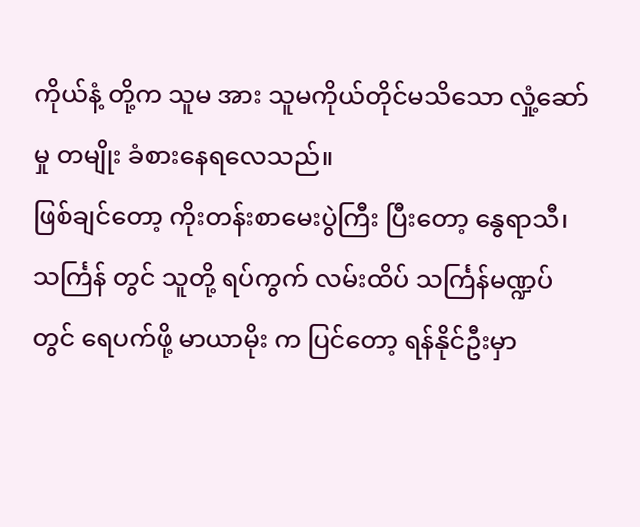ကိုယ်နံ့ တို့က သူမ အား သူမကိုယ်တိုင်မသိသော လှုံ့ဆော်မှု တမျိုး ခံစားနေရလေသည်။
ဖြစ်ချင်တော့ ကိုးတန်းစာမေးပွဲကြီး ပြီးတော့ နွေရာသီ၊ သင်္ကြန် တွင် သူတို့ ရပ်ကွက် လမ်းထိပ် သင်္ကြန်မဏ္ဍပ် တွင် ရေပက်ဖို့ မာယာမိုး က ပြင်တော့ ရန်နိုင်ဦးမှာ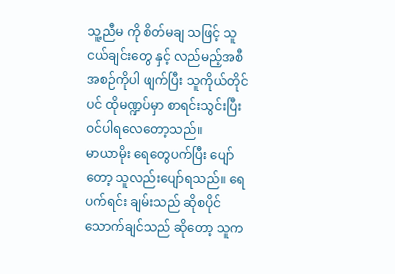သူ့ညီမ ကို စိတ်မချ သဖြင့် သူငယ်ချင်းတွေ နှင့် လည်မည့်အစီအစဉ်ကိုပါ ဖျက်ပြီး သူကိုယ်တိုင်ပင် ထိုမဏ္ဍပ်မှာ စာရင်းသွင်းပြီး ဝင်ပါရလေတော့သည်။
မာယာမိုး ရေတွေပက်ပြီး ပျော်တော့ သူလည်းပျော်ရသည်။ ရေပက်ရင်း ချမ်းသည် ဆိုစပိုင်သောက်ချင်သည် ဆိုတော့ သူက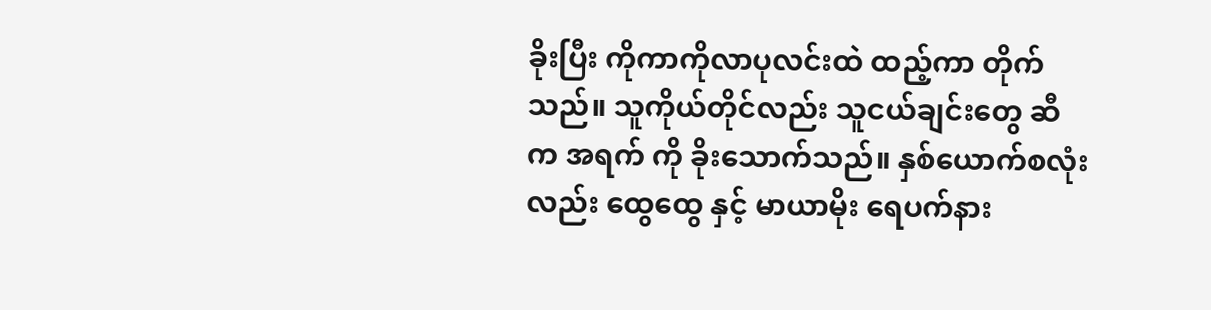ခိုးပြီး ကိုကာကိုလာပုလင်းထဲ ထည့်ကာ တိုက်သည်။ သူကိုယ်တိုင်လည်း သူငယ်ချင်းတွေ ဆီက အရက် ကို ခိုးသောက်သည်။ နှစ်ယောက်စလုံးလည်း ထွေထွေ နှင့် မာယာမိုး ရေပက်နား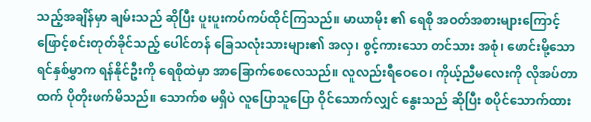သည့်အချိန်မှာ ချမ်းသည် ဆိုပြီး ပူးပူးကပ်ကပ်ထိုင်ကြသည်။ မာယာမိုး ၏ ရေစို အဝတ်အစားများကြောင့် ဖြောင့်စင်းတုတ်ခိုင်သည့် ပေါင်တန် ခြေသလုံးသားများ၏ အလှ၊ စွင့်ကားသော တင်သား အစုံ၊ ဖောင်းမို့သော ရင်နှစ်မွှာက ရန်နိုင်ဦးကို ရေစိုထဲမှာ အာခြောက်စေလေသည်။ လူလည်းရီဝေဝေ၊ ကိုယ့်ညီမလေးကို လိုအပ်တာထက် ပိုတိုးဖက်မိသည်။ သောက်စ မရှိပဲ လူပြောသူပြော ဝိုင်သောက်လျှင် နွေးသည် ဆိုပြီး စပိုင်သောက်ထား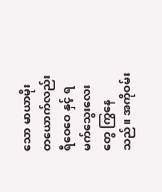သော မာယာမိုး တယောက်လည်း ရီဝေဝေ နှင့် ရမက်သွေးလေးတွေ ကြွနေသည်။ အကိုဝမ်း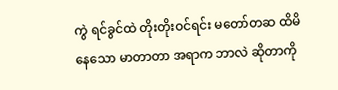ကွဲ ရင်ခွင်ထဲ တိုးတိုးဝင်ရင်း မတော်တဆ ထိမိနေသော မာတာတာ အရာက ဘာလဲ ဆိုတာကို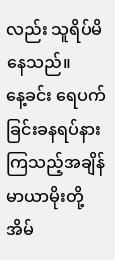လည်း သူရိပ်မိနေသည်။
နေ့ခင်း ရေပက်ခြင်းခနရပ်နားကြသည့်အချိန် မာယာမိုးတို့ အိမ်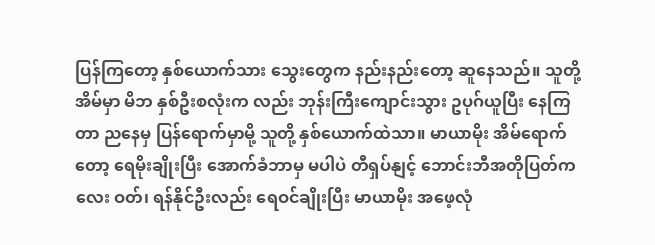ပြန်ကြတော့ နှစ်ယောက်သား သွေးတွေက နည်းနည်းတော့ ဆူနေသည်။ သူတို့ အိမ်မှာ မိဘ နှစ်ဦးစလုံးက လည်း ဘုန်းကြီးကျောင်းသွား ဥပုဂ်ယူပြီး နေကြတာ ညနေမှ ပြန်ရောက်မှာမို့ သူတို့ နှစ်ယောက်ထဲသာ။ မာယာမိုး အိမ်ရောက်တော့ ရေမိုးချိုးပြီး အောက်ခံဘာမှ မပါပဲ တီရှပ်နျင့် ဘောင်းဘီအတိုပြတ်ကလေး ဝတ်၊ ရန်နိုင်ဦးလည်း ရေဝင်ချိုးပြီး မာယာမိုး အဖေ့လုံ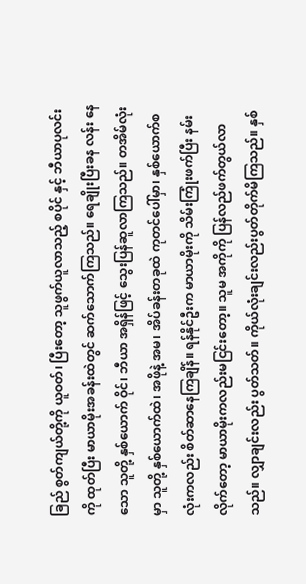ခြည် စွတ်ကျယ်တို့ကို ယူဝတ်၊ ပြီးတော့ သူဖွက်ယူလာသည့် စပိုင် နှင့် ဘီယာပုလင်းကို ထုတ်ပြီး မာယာမိုးအခန်းထဲတွင် ဆက်သောက်ကြသည်။ ရေချိုးပြီးခန လန်း နေသော သူတို့ နှစ်ယောက် ဝိုင်၊ ဘီယာ အရှိန်ဖြင့် သွေးပြန်ဆူလာကြသည်။ တအိမ်လုံးမှာ သူတို့ နှစ်ယောက်ထဲ၊ အဖိုနဲ့ အမ၊ အိပ်ခန်းတခုထဲ ကုတင်ပေါ်မှာ၊ နှစ်ယောက်စလုံးကလည်း စိတ်ဆာနေကြချိန်။ ရန်နိုင်ဦးက မာယာမိုးကို သိမ်းကြုံးဖက်ပြီး နမ်းလိုက်တော့ မာယာမိုးကလည်းမငြင်းတော့။ သူမ အကိုကို ပြန်လည်ဖက်တွယ်လာသည်။ လျှာချင်းလည်း ပွတ်သတ်။ ကိုယ်လုံးချင်းလည်းပွတ်တိုက်မိကြသည်။ နှစ်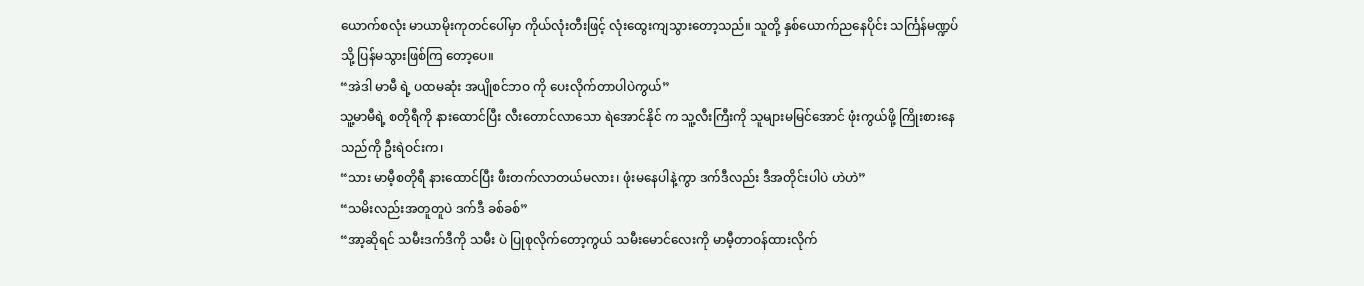ယောက်စလုံး မာယာမိုးကုတင်ပေါ်မှာ ကိုယ်လုံးတီးဖြင့် လုံးထွေးကျသွားတော့သည်။ သူတို့ နှစ်ယောက်ညနေပိုင်း သင်္ကြန်မဏ္ဍပ်သို့ ပြန်မသွားဖြစ်ကြ တော့ပေ။
“အဲဒါ မာမီ ရဲ့ ပထမဆုံး အပျိုစင်ဘဝ ကို ပေးလိုက်တာပါပဲကွယ်”
သူ့မာမီရဲ့ စတိုရီကို နားထောင်ပြီး လီးတောင်လာသော ရဲအောင်နိုင် က သူ့လီးကြီးကို သူများမမြင်အောင် ဖုံးကွယ်ဖို့ ကြိုးစားနေသည်ကို ဦးရဲဝင်းက၊
“သား မာမီ့စတိုရီ နားထောင်ပြီး ဖီးတက်လာတယ်မလား၊ ဖုံးမနေပါနဲ့ကွာ ဒက်ဒီလည်း ဒီအတိုင်းပါပဲ ဟဲဟဲ”
“သမိးလည်းအတူတူပဲ ဒက်ဒီ ခစ်ခစ်”
“အာ့ဆိုရင် သမီးဒက်ဒီကို သမီး ပဲ ပြုစုလိုက်တော့ကွယ် သမီးမောင်လေးကို မာမီ့တာဝန်ထားလိုက်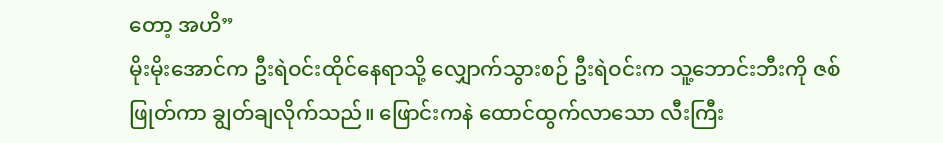တော့ အဟိ”
မိုးမိုးအောင်က ဦးရဲဝင်းထိုင်နေရာသို့ လျှောက်သွားစဉ် ဦးရဲဝင်းက သူ့ဘောင်းဘီးကို ဇစ်ဖြုတ်ကာ ချွတ်ချလိုက်သည်။ ဖြောင်းကနဲ ထောင်ထွက်လာသော လီးကြီး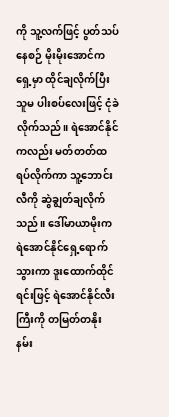ကို သူ့လက်ဖြင့် ပွတ်သပ်နေစဉ် မိုးမိုးအောင်က ရှေ့မှာ ထိုင်ချလိုက်ပြီး သူမ ပါးစပ်လေးဖြင့် ငုံခဲလိုက်သည်။ ရဲအောင်နိုင်ကလည်း မတ်တတ်ထရပ်လိုက်ကာ သူ့ဘောင်းလီကို ဆွဲချွတ်ချလိုက်သည်။ ဒေါ်မာယာမိုးက ရဲအောင်နိုင်ရှေ့ရောက်သွားကာ ဒူးထောက်ထိုင်ရင်းဖြင့် ရဲအောင်နိုင်လီးကြီးကို တမြတ်တနိုး နမ်း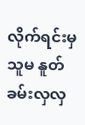လိုက်ရင်းမှ သူမ နူတ်ခမ်းလှလှ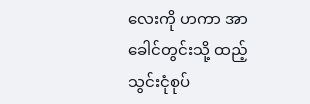လေးကို ဟကာ အာခေါင်တွင်းသို့ ထည့်သွင်းငုံစုပ်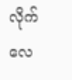လိုက်လေ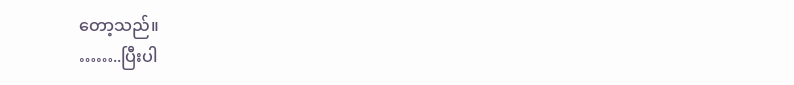တော့သည်။
……..ပြီးပါ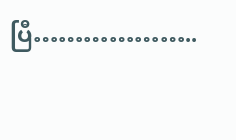ပြီ………………..